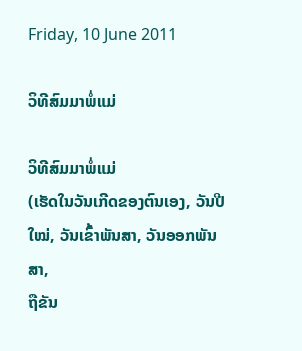Friday, 10 June 2011

ວິທີສົມມາພໍ່ແມ່

ວິທີສົມມາພໍ່ແມ່
(ເຮັດໃນວັນເກີດຂອງຕົນເອງ, ວັນປີໃໝ່, ວັນເຂົ້າພັນສາ, ວັນອອກພັນສາ,
ຖືຂັນ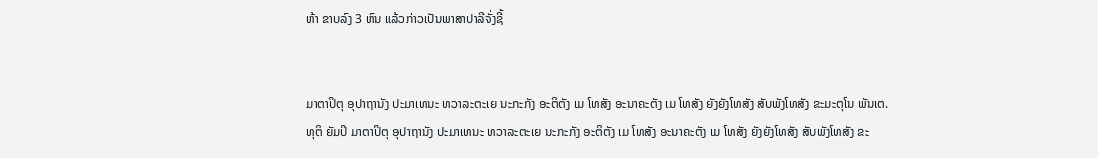ຫ້າ ຂາບລົງ 3 ຫົນ ແລ້ວກ່າວເປັນພາສາປາລີຈັ່ງຊີ້


ມາຕາປິຕຸ ອຸປາຖານັງ ປະມາເທນະ ທວາລະຕະເຍ ນະກະກັງ ອະຕິຕັງ ເມ ໂທສັງ ອະນາຄະຕັງ ເມ ໂທສັງ ຍັງຍັງໂທສັງ ສັບພັງໂທສັງ ຂະມະຕຸໂນ ພັນເຕ.
ທຸຕິ ຍັມປິ ມາຕາປິຕຸ ອຸປາຖານັງ ປະມາເທນະ ທວາລະຕະເຍ ນະກະກັງ ອະຕິຕັງ ເມ ໂທສັງ ອະນາຄະຕັງ ເມ ໂທສັງ ຍັງຍັງໂທສັງ ສັບພັງໂທສັງ ຂະ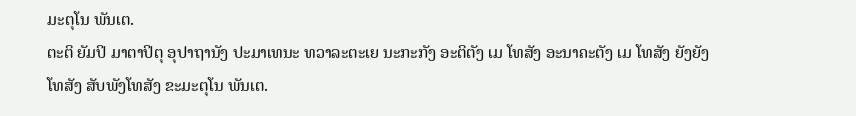ມະຕຸໂນ ພັນເຕ.
ຕະຕິ ຍັມປິ ມາຕາປິຕຸ ອຸປາຖານັງ ປະມາເທນະ ທວາລະຕະເຍ ນະກະກັງ ອະຕິຕັງ ເມ ໂທສັງ ອະນາຄະຕັງ ເມ ໂທສັງ ຍັງຍັງໂທສັງ ສັບພັງໂທສັງ ຂະມະຕຸໂນ ພັນເຕ.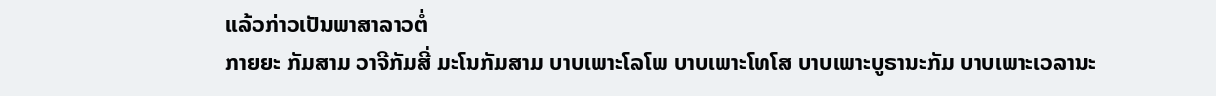ແລ້ວກ່າວເປັນພາສາລາວຕໍ່
ກາຍຍະ ກັມສາມ ວາຈີກັມສີ່ ມະໂນກັມສາມ ບາບເພາະໂລໂພ ບາບເພາະໂທໂສ ບາບເພາະບູຣານະກັມ ບາບເພາະເວລານະ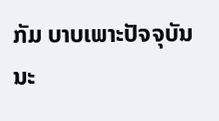ກັມ ບາບເພາະປັຈຈຸບັນນະ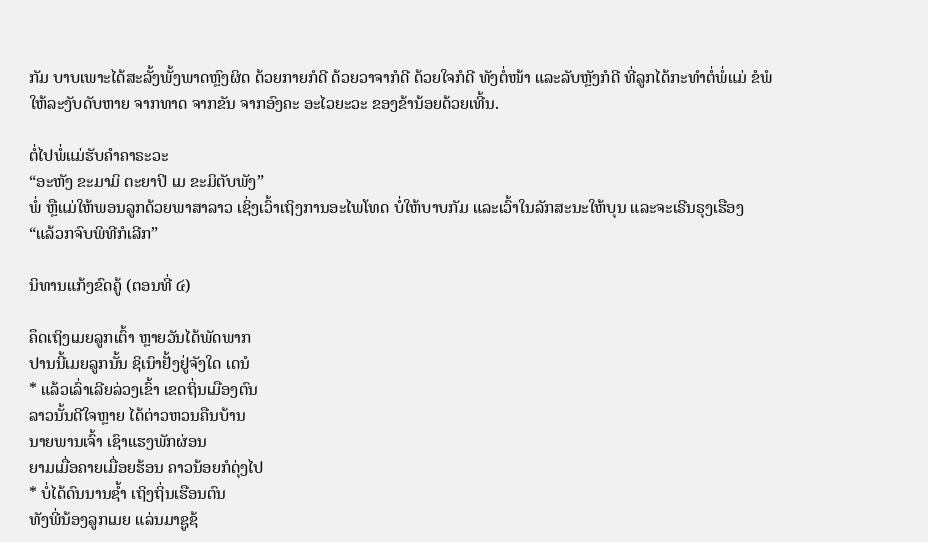ກັມ ບາບເພາະໄດ້ສະລັ້ງພັ້ງພາດຫຼົງຜິດ ດ້ວຍກາຍກໍດີ ດ້ວຍວາຈາກໍດີ ດ້ວຍໃຈກໍດີ ທັງຕໍ່ໜ້າ ແລະລັບຫຼັງກໍດີ ທີ່ລູກໄດ້ກະທຳຕໍ່ພໍ່ແມ່ ຂໍພໍໃຫ້ລະງັບດັບຫາຍ ຈາກທາດ ຈາກຂັນ ຈາກອົງຄະ ອະໄວຍະວະ ຂອງຂ້ານ້ອຍດ້ວຍເທີ້ນ.

ຕໍ່ໄປພໍ່ແມ່ຮັບຄຳຄາຣະວະ
“ອະຫັງ ຂະມາມິ ຕະຍາປິ ເມ ຂະມິຕັບພັງ”
ພໍ່ ຫຼືແມ່ໃຫ້ພອນລູກດ້ວຍພາສາລາວ ເຊິ່ງເວົ້າເຖິງການອະໄພໂທດ ບໍ່ໃຫ້ບາບກັມ ແລະເວົ້າໃນລັກສະນະໃຫ້ບຸນ ແລະຈະເຣີນຣຸງເຮືອງ
“ແລ້ວກຈົບພິທີກໍເລີກ”

ນິທານແກ້ງຂົດຄູ້ (ຕອນທີ່ ໔)

ຄຶດເຖິງເມຍລູກເຕົ້າ ຫຼາຍວັນໄດ້ພັດພາກ
ປານນີ້ເມຍລູກນັ້ນ ຊິເນົາຢັ້ງຢູ່ຈັງໃດ ເດນໍ
* ແລ້ວເລົ່າເລີຍລ່ວງເຂົ້າ ເຂດຖິ່ນເມືອງຕົນ
ລາວນັ້ນດີໃຈຫຼາຍ ໄດ້ຕ່າວຫວນຄືນບ້ານ
ນາຍພານເຈົ້າ ເຊົາແຮງພັກຜ່ອນ
ຍາມເມື່ອຄາຍເມື່ອຍຮ້ອນ ຄາວນ້ອຍກໍດຸ່ງໄປ
* ບໍ່ໄດ້ດົນນານຊໍ້າ ເຖິງຖິ່ນເຮືອນຕົນ
ທັງພີ່ນ້ອງລູກເມຍ ແລ່ນມາຊູຊ້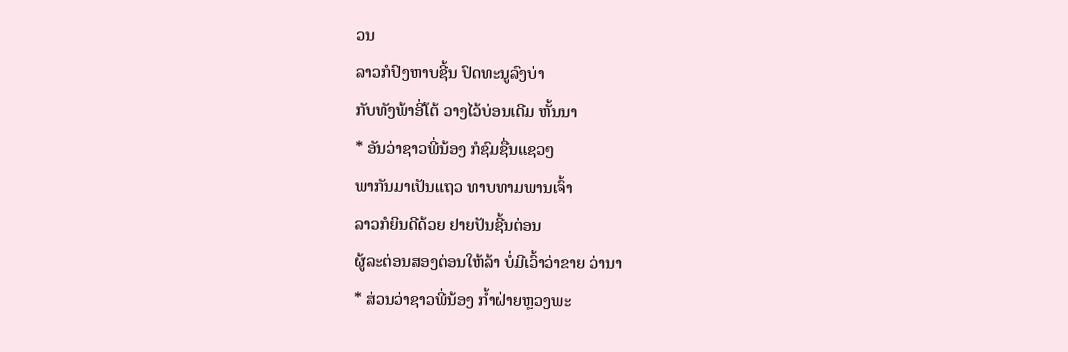ວນ
ລາວກໍປົງຫາບຊີ້ນ ປົດທະນູລົງບ່າ
ກັບທັງພ້າອີ່ໂຕ້ ວາງໄວ້ບ່ອນເດີມ ຫັ້ນນາ
* ອັນວ່າຊາວພີ່ນ້ອງ ກໍຊົມຊື່ນແຊວໆ
ພາກັນມາເປັນແຖວ ທາບທາມພານເຈົ້າ
ລາວກໍຍິນດີດ້ວຍ ຢາຍປັນຊີ້ນຕ່ອນ
ຜູ້ລະຕ່ອນສອງຕ່ອນໃຫ້ລ້າ ບໍ່ມີເວົ້າວ່າຂາຍ ວ່ານາ
* ສ່ວນວ່າຊາວພີ່ນ້ອງ ກໍ້າຝ່າຍຫຼວງພະ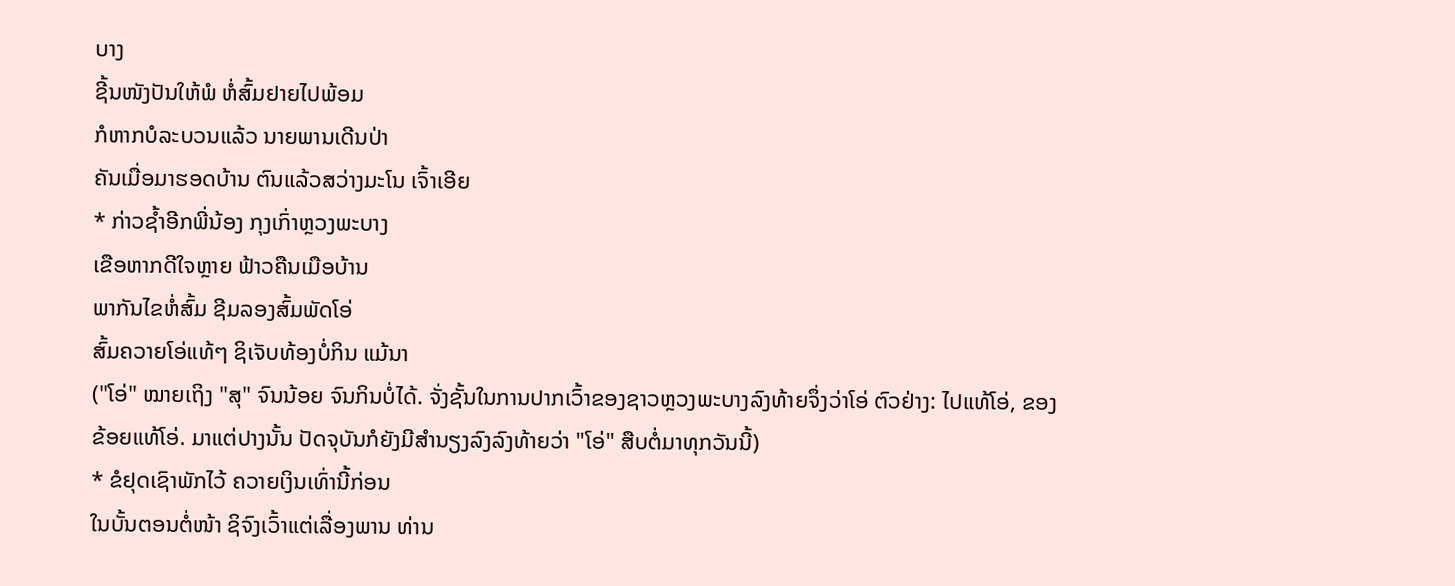ບາງ
ຊີ້ນໜັງປັນໃຫ້ພໍ ຫໍ່ສົ້ມຢາຍໄປພ້ອມ
ກໍຫາກບໍລະບວນແລ້ວ ນາຍພານເດີນປ່າ
ຄັນເມື່ອມາຮອດບ້ານ ຕົນແລ້ວສວ່າງມະໂນ ເຈົ້າເອີຍ
* ກ່າວຊໍ້າອີກພີ່ນ້ອງ ກຸງເກົ່າຫຼວງພະບາງ
ເຂືອຫາກດີໃຈຫຼາຍ ຟ້າວຄືນເມືອບ້ານ
ພາກັນໄຂຫໍ່ສົ້ມ ຊີມລອງສົ້ມພັດໂອ່
ສົ້ມຄວາຍໂອ່ແທ້ໆ ຊິເຈັບທ້ອງບໍ່ກິນ ແມ້ນາ
("ໂອ່" ໝາຍເຖິງ "ສຸ" ຈົນນ້ອຍ ຈົນກິນບໍ່ໄດ້. ຈັ່ງຊັ້ນໃນການປາກເວົ້າຂອງຊາວຫຼວງພະບາງລົງທ້າຍຈຶ່ງວ່າໂອ່ ຕົວຢ່າງ: ໄປແທ້ໂອ່, ຂອງຂ້ອຍແທ້ໂອ່. ມາແຕ່ປາງນັ້ນ ປັດຈຸບັນກໍຍັງມີສໍານຽງລົງລົງທ້າຍວ່າ "ໂອ່" ສືບຕໍ່ມາທຸກວັນນີ້)
* ຂໍຢຸດເຊົາພັກໄວ້ ຄວາຍເງິນເທົ່ານີ້ກ່ອນ
ໃນບັ້ນຕອນຕໍ່ໜ້າ ຊິຈົງເວົ້າແຕ່ເລື່ອງພານ ທ່ານ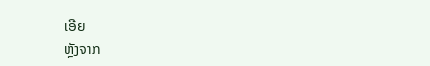ເອີຍ
ຫຼັງຈາກ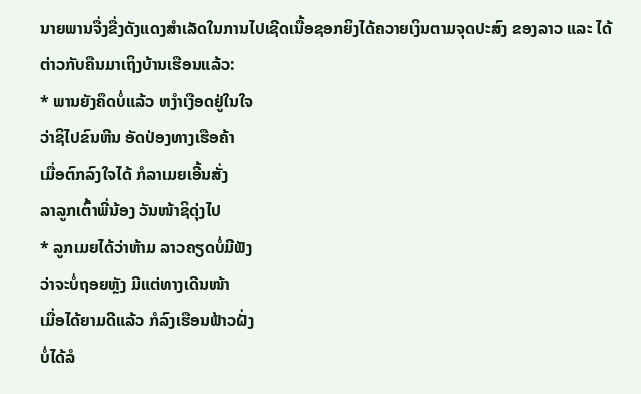ນາຍພານຈື່ງຂື່ງດັງແດງສໍາເລັດໃນການໄປເຊີດເນື້ອຊອກຍິງໄດ້ຄວາຍເງິນຕາມຈຸດປະສົງ ຂອງລາວ ແລະ ໄດ້ຕ່າວກັບຄືນມາເຖິງບ້ານເຮືອນແລ້ວ:
* ພານຍັງຄຶດບໍ່ແລ້ວ ຫງໍາເງືອດຢູ່ໃນໃຈ
ວ່າຊິໄປຂົນຫີນ ອັດປ່ອງທາງເຮືອຄ້າ
ເມື່ອຕົກລົງໃຈໄດ້ ກໍລາເມຍເອີ້ນສັ່ງ
ລາລູກເຕົ້າພີ່ນ້ອງ ວັນໜ້າຊິດຸ່ງໄປ
* ລູກເມຍໄດ້ວ່າຫ້າມ ລາວຄຽດບໍ່ມີຟັງ
ວ່າຈະບໍ່ຖອຍຫຼັງ ມີແຕ່ທາງເດີນໜ້າ
ເມື່ອໄດ້ຍາມດີແລ້ວ ກໍລົງເຮືອນຟ້າວຝັ່ງ
ບໍ່ໄດ້ລໍ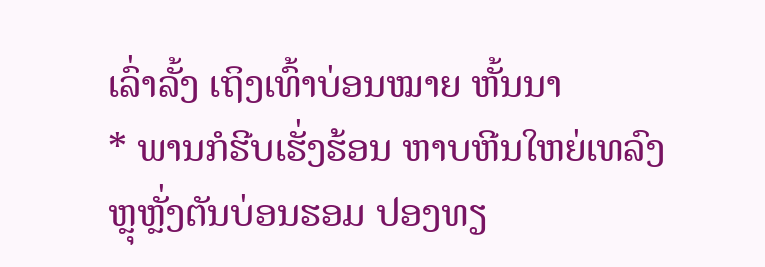ເລົ່າລັ້ງ ເຖິງເທົ້າບ່ອນໝາຍ ຫັ້ນນາ
* ພານກໍຮີບເຮັ່ງຮ້ອນ ຫາບຫີນໃຫຍ່ເທລົງ
ຫຼຸຫຼັ່ງຕັນບ່ອນຮອມ ປອງທຽ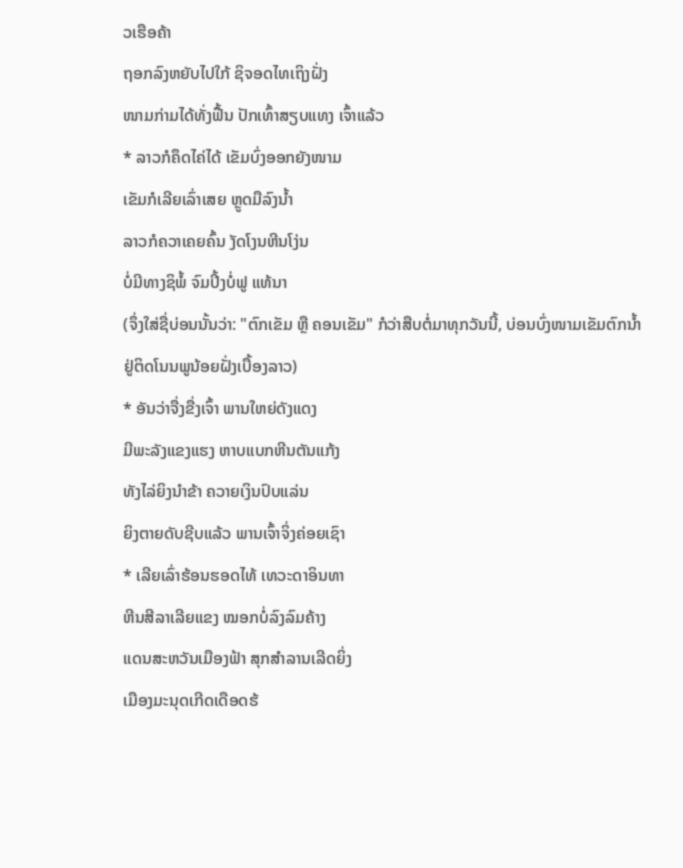ວເຮືອຄ້າ
ຖອກລົງຫຍັບໄປໃກ້ ຊິຈອດໄທເຖິງຝັ່ງ
ໜາມກ່າມໄດ້ທັ່ງຟື້ນ ປັກເທົ້າສຽບແທງ ເຈົ້າແລ້ວ
* ລາວກໍຄຶດໄຄ່ໄດ້ ເຂັມບົ່ງອອກຍັງໜາມ
ເຂັມກໍເລີຍເລົ່າເສຍ ຫຼູດມືລົງນໍ້າ
ລາວກໍຄວາເຄຍຄົ້ນ ງັດໂງນຫີນໂງ່ນ
ບໍ່ມີທາງຊິພໍ້ ຈົມປິ້ງບໍ່ຟູ ແທ້ນາ
(ຈຶ່ງໃສ່ຊື່ບ່ອນນັ້ນວ່າ: "ຕົກເຂັມ ຫຼື ຄອນເຂັມ" ກໍວ່າສືບຕໍ່ມາທຸກວັນນີ້, ບ່ອນບົ່ງໜາມເຂັມຕົກນໍ້າຢູ່ຕິດໂນນພູນ້ອຍຝັ່ງເບື້ອງລາວ)
* ອັນວ່າຈື່ງຂື່ງເຈົ້າ ພານໃຫຍ່ດັງແດງ
ມີພະລັງແຂງແຮງ ຫາບແບກຫີນຕັນແກ້ງ
ທັງໄລ່ຍິງນໍາຂ້າ ຄວາຍເງິນປົບແລ່ນ
ຍິງຕາຍດັບຊີບແລ້ວ ພານເຈົ້າຈິ່ງຄ່ອຍເຊົາ
* ເລີຍເລົ່າຮ້ອນຮອດໄທ້ ເທວະດາອິນທາ
ຫີນສີລາເລີຍແຂງ ໝອກບໍ່ລົງລົມຄ້າງ
ແດນສະຫວັນເມືອງຟ້າ ສຸກສໍາລານເລີດຍິ່ງ
ເມືອງມະນຸດເກີດເດືອດຮ້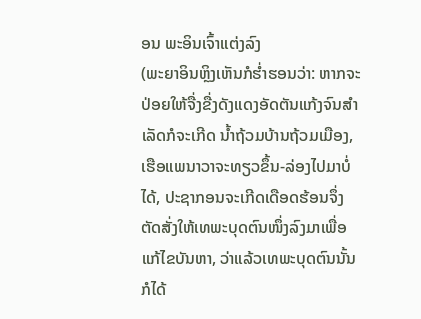ອນ ພະອິນເຈົ້າແຕ່ງລົງ
(ພະຍາອິນຫຼິງເຫັນກໍຮໍ່າຮອນວ່າ: ຫາກຈະປ່ອຍໃຫ້ຈື່ງຂື່ງດັງແດງອັດຕັນແກ້ງຈົນສໍາເລັດກໍຈະເກີດ ນໍ້າຖ້ວມບ້ານຖ້ວມເມືອງ, ເຮືອແພນາວາຈະທຽວຂຶ້ນ-ລ່ອງໄປມາບໍ່ໄດ້, ປະຊາກອນຈະເກີດເດືອດຮ້ອນຈຶ່ງຕັດສັ່ງໃຫ້ເທພະບຸດຕົນໜຶ່ງລົງມາເພື່ອແກ້ໄຂບັນຫາ, ວ່າແລ້ວເທພະບຸດຕົນນັ້ນກໍໄດ້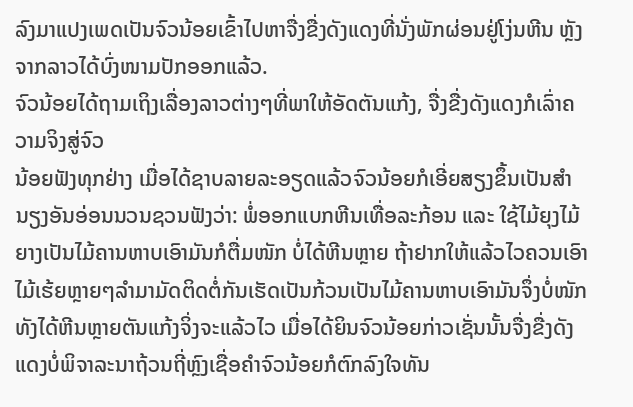ລົງມາແປງເພດເປັນຈົວນ້ອຍເຂົ້າໄປຫາຈື່ງຂື່ງດັງແດງທີ່ນັ່ງພັກຜ່ອນຢູ່ໂງ່ນຫີນ ຫຼັງຈາກລາວໄດ້ບົ່ງໜາມປັກອອກແລ້ວ.
ຈົວນ້ອຍໄດ້ຖາມເຖິງເລື່ອງລາວຕ່າງໆທີ່ພາໃຫ້ອັດຕັນແກ້ງ, ຈື່ງຂື່ງດັງແດງກໍເລົ່າຄວາມຈິງສູ່ຈົວ
ນ້ອຍຟັງທຸກຢ່າງ ເມື່ອໄດ້ຊາບລາຍລະອຽດແລ້ວຈົວນ້ອຍກໍເອີ່ຍສຽງຂຶ້ນເປັນສໍານຽງອັນອ່ອນນວນຊວນຟັງວ່າ: ພໍ່ອອກແບກຫີນເທື່ອລະກ້ອນ ແລະ ໃຊ້ໄມ້ຍຸງໄມ້ຍາງເປັນໄມ້ຄານຫາບເອົາມັນກໍຕື່ມໜັກ ບໍ່ໄດ້ຫີນຫຼາຍ ຖ້າຢາກໃຫ້ແລ້ວໄວຄວນເອົາໄມ້ເຮ້ຍຫຼາຍໆລໍາມາມັດຕິດຕໍ່ກັນເຮັດເປັນກ້ວນເປັນໄມ້ຄານຫາບເອົາມັນຈຶ່ງບໍ່ໜັກທັງໄດ້ຫີນຫຼາຍຕັນແກ້ງຈິ່ງຈະແລ້ວໄວ ເມື່ອໄດ້ຍິນຈົວນ້ອຍກ່າວເຊັ່ນນັ້ນຈື່ງຂື່ງດັງແດງບໍ່ພິຈາລະນາຖ້ວນຖີ່ຫຼົງເຊື່ອຄໍາຈົວນ້ອຍກໍຕົກລົງໃຈທັນ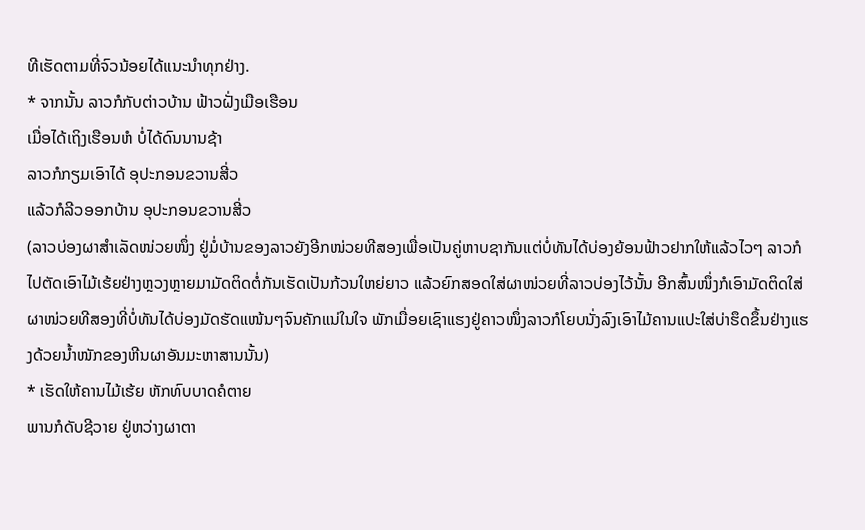ທີເຮັດຕາມທີ່ຈົວນ້ອຍໄດ້ແນະນໍາທຸກຢ່າງ.
* ຈາກນັ້ນ ລາວກໍກັບຕ່າວບ້ານ ຟ້າວຝັ່ງເມືອເຮືອນ
ເມື່ອໄດ້ເຖິງເຮືອນຫໍ ບໍ່ໄດ້ດົນນານຊ້າ
ລາວກໍກຽມເອົາໄດ້ ອຸປະກອນຂວານສີ່ວ
ແລ້ວກໍລີວອອກບ້ານ ອຸປະກອນຂວານສີ່ວ
(ລາວບ່ອງຜາສໍາເລັດໜ່ວຍໜຶ່ງ ຢູ່ມໍ່ບ້ານຂອງລາວຍັງອີກໜ່ວຍທີສອງເພື່ອເປັນຄູ່ຫາບຊາກັນແຕ່ບໍ່ທັນໄດ້ບ່ອງຍ້ອນຟ້າວຢາກໃຫ້ແລ້ວໄວໆ ລາວກໍໄປຕັດເອົາໄມ້ເຮ້ຍຢ່າງຫຼວງຫຼາຍມາມັດຕິດຕໍ່ກັນເຮັດເປັນກ້ວນໃຫຍ່ຍາວ ແລ້ວຍົກສອດໃສ່ຜາໜ່ວຍທີ່ລາວບ່ອງໄວ້ນັ້ນ ອີກສົ້ນໜຶ່ງກໍເອົາມັດຕິດໃສ່ຜາໜ່ວຍທີສອງທີ່ບໍ່ທັນໄດ້ບ່ອງມັດຮັດແໜ້ນໆຈົນຄັກແນ່ໃນໃຈ ພັກເມື່ອຍເຊົາແຮງຢູ່ຄາວໜຶ່ງລາວກໍໂຍບນັ່ງລົງເອົາໄມ້ຄານແປະໃສ່ບ່າຮຶດຂຶ້ນຢ່າງແຮງດ້ວຍນໍ້າໜັກຂອງຫີນຜາອັນມະຫາສານນັ້ນ)
* ເຮັດໃຫ້ຄານໄມ້ເຮ້ຍ ຫັກທົບບາດຄໍຕາຍ
ພານກໍດັບຊີວາຍ ຢູ່ຫວ່າງຜາຕາ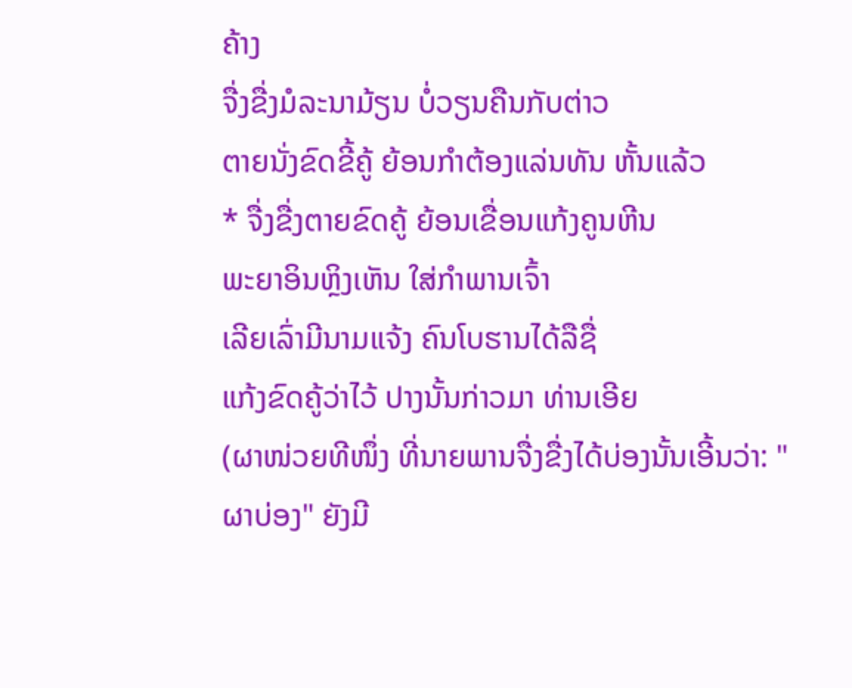ຄ້າງ
ຈື່ງຂື່ງມໍລະນາມ້ຽນ ບໍ່ວຽນຄືນກັບຕ່າວ
ຕາຍນັ່ງຂົດຂີ້ຄູ້ ຍ້ອນກໍາຕ້ອງແລ່ນທັນ ຫັ້ນແລ້ວ
* ຈື່ງຂື່ງຕາຍຂົດຄູ້ ຍ້ອນເຂື່ອນແກ້ງຄູນຫີນ
ພະຍາອິນຫຼິງເຫັນ ໃສ່ກໍາພານເຈົ້າ
ເລີຍເລົ່າມີນາມແຈ້ງ ຄົນໂບຮານໄດ້ລືຊື່
ແກ້ງຂົດຄູ້ວ່າໄວ້ ປາງນັ້ນກ່າວມາ ທ່ານເອີຍ
(ຜາໜ່ວຍທີໜຶ່ງ ທີ່ນາຍພານຈື່ງຂື່ງໄດ້ບ່ອງນັ້ນເອີ້ນວ່າ: "ຜາບ່ອງ" ຍັງມີ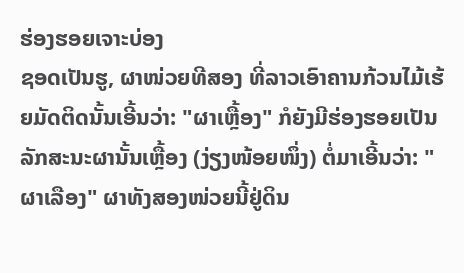ຮ່ອງຮອຍເຈາະບ່ອງ
ຊອດເປັນຮູ, ຜາໜ່ວຍທີສອງ ທີ່ລາວເອົາຄານກ້ວນໄມ້ເຮ້ຍມັດຕິດນັ້ນເອີ້ນວ່າ: "ຜາເຫຼື້ອງ" ກໍຍັງມີຮ່ອງຮອຍເປັນລັກສະນະຜານັ້ນເຫຼື້ອງ (ງ່ຽງໜ້ອຍໜຶ່ງ) ຕໍ່ມາເອີ້ນວ່າ: "ຜາເລືອງ" ຜາທັງສອງໜ່ວຍນີ້ຢູ່ດິນ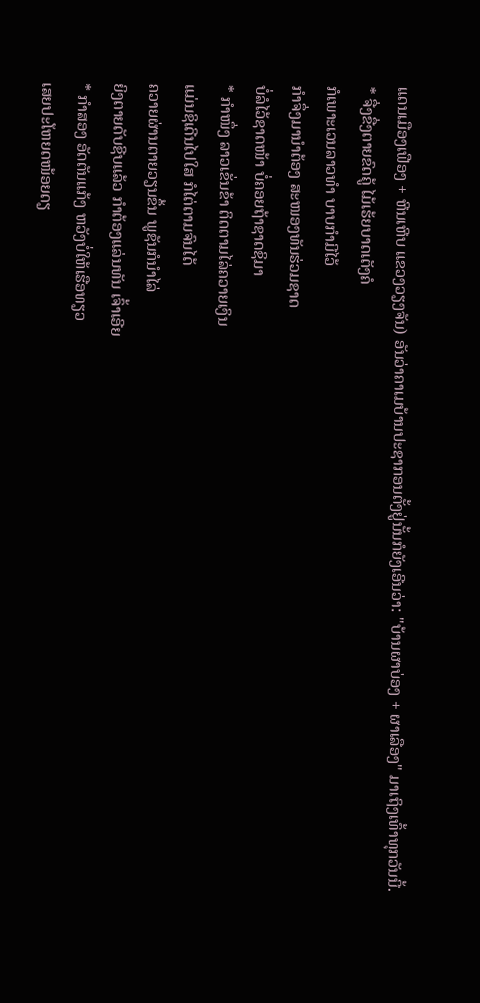ແດນເມືອງເຟືອງ + ຫີນເຫີບ ແຂວງວຽງຈັນ) ອັນວ່າຄາເມບ້ານປະຊາກອນຕັ້ງຢູ່ນັ້ນກໍຍັງເອີນວ່າ: "ບ້ານຜາບ່ອງ + ຜາເລືອງ" ມາເຖິງເທົ້າທຸກວັນນີ້.
* ຈື່ງຂື່ງຕາຍຂົດຄູ້ ໄມ້ເຮ້ຍບາດເຕັງຄໍ
ກໍເພາະເວນລາວທໍາ ບາບກໍາມີໄວ້
ກໍາຈຶ່ງມານໍາຕ້ອງ ສະໜອງທັນຮ່ວມຊາດ
ບໍ່ລໍໄວ້ຊາດໜ້າ ບໍ່ຄອຍຖ້າຊາດຊິມາ
* ກໍາໜຶ່ງ ລາວເຂັ່ນຂ້າ ຕິດຕາມໄລ່ຄວາຍເງິນ
ແມ່ນຊິເດີນໄປໃສ ກໍໄຕ່ຕາມຈົນໄດ້
ຄວາຍຜ່ານຕາຍວຽນຂຶ້ນ ພູຊັນກໍນໍາໄລ່
ຍິງຕາຍດັບຊີບແລ້ວ ກໍາຕ້ອງແລ່ນທັນ ເຈົ້າເອີຍ
* ກໍາສອງ ອັດຕັນແກ້ງ ຫວັງບໍ່ໃຫ້ເຮືອທຽວ
ເສຍປະໂຫຍດໜ້ອຍດຽ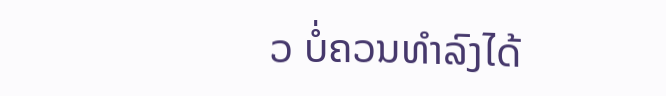ວ ບໍ່ຄວນທໍາລົງໄດ້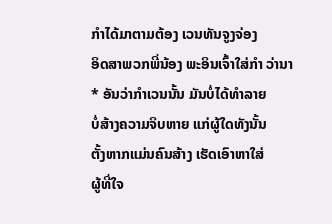ກໍາໄດ້ມາຕາມຕ້ອງ ເວນທັນຈູງຈ່ອງ
ອິດສາພວກພີ່ນ້ອງ ພະອິນເຈົ້າໃສ່ກໍາ ວ່ານາ
* ອັນວ່າກໍາເວນນັ້ນ ມັນບໍ່ໄດ້ທໍາລາຍ
ບໍ່ສ້າງຄວາມຈິບຫາຍ ແກ່ຜູ້ໃດທັງນັ້ນ
ຕັ້ງຫາກແມ່ນຄົນສ້າງ ເຮັດເອົາຫາໃສ່
ຜູ້ທີ່ໃຈ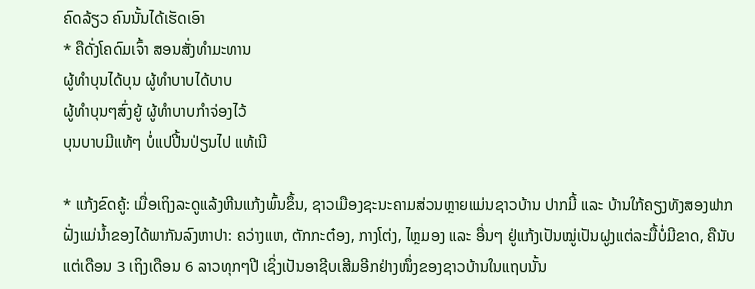ຄົດລ້ຽວ ຄົນນັ້ນໄດ້ເຮັດເອົາ
* ຄືດັ່ງໂຄດົມເຈົ້າ ສອນສັ່ງທໍາມະທານ
ຜູ້ທໍາບຸນໄດ້ບຸນ ຜູ້ທໍາບາບໄດ້ບາບ
ຜູ້ທໍາບຸນໆສົ່ງຍູ້ ຜູ້ທໍາບາບກໍາຈ່ອງໄວ້
ບຸນບາບມີແທ້ໆ ບໍ່ແປປີ້ນປ່ຽນໄປ ແທ້ເນີ

* ແກ້ງຂົດຄູ້: ເມື່ອເຖິງລະດູແລ້ງຫີນແກ້ງພົ້ນຂຶ້ນ, ຊາວເມືອງຊະນະຄາມສ່ວນຫຼາຍແມ່ນຊາວບ້ານ ປາກມີ້ ແລະ ບ້ານໃກ້ຄຽງທັງສອງຟາກຝັ່ງແມ່ນໍ້າຂອງໄດ້ພາກັນລົງຫາປາ: ຄວ່າງແຫ, ຕັກກະຕ໋ອງ, ກາງໂຕ່ງ, ໄຫຼມອງ ແລະ ອື່ນໆ ຢູ່ແກ້ງເປັນໝູ່ເປັນຝູງແຕ່ລະມື້ບໍ່ມີຂາດ, ຄືນັບແຕ່ເດືອນ 3 ເຖິງເດືອນ 6 ລາວທຸກໆປີ ເຊິ່ງເປັນອາຊີບເສີມອີກຢ່າງໜຶ່ງຂອງຊາວບ້ານໃນແຖບນັ້ນ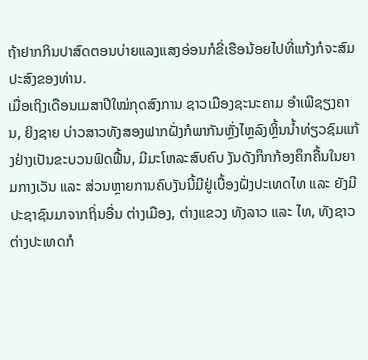ຖ້າຢາກກິນປາສົດຕອນບ່າຍແລງແສງອ່ອນກໍຂີ່ເຮືອນ້ອຍໄປທີ່ແກ້ງກໍຈະສົມປະສົງຂອງທ່ານ.
ເມື່ອເຖິງເດືອນເມສາປີໃໝ່ກຸດສົງການ ຊາວເມືອງຊະນະຄາມ ອໍາເພີຊຽງຄານ, ຍິງຊາຍ ບ່າວສາວທັງສອງຟາກຝັ່ງກໍພາກັນຫຼັ່ງໄຫຼລົງຫຼິ້ນນໍ້າທ່ຽວຊົມແກ້ງຢ່າງເປັນຂະບວນຟົດຟື້ນ, ມີມະໂຫລະສົບຄົບ ງັນດັງກຶກກ້ອງຄຶກຄື້ນໃນຍາມກາງເວັນ ແລະ ສ່ວນຫຼາຍການຄົບງັນນີ້ມີຢູ່ເບື້ອງຝັ່ງປະເທດໄທ ແລະ ຍັງມີປະຊາຊົນມາຈາກຖິ່ນອື່ນ ຕ່າງເມືອງ, ຕ່າງແຂວງ ທັງລາວ ແລະ ໄທ, ທັງຊາວຕ່າງປະເທດກໍ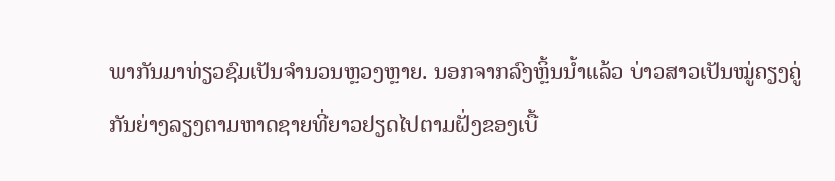ພາກັນມາທ່ຽວຊົມເປັນຈໍານວນຫຼວງຫຼາຍ. ນອກຈາກລົງຫຼິ້ນນໍ້າແລ້ວ ບ່າວສາວເປັນໝູ່ຄຽງຄູ່ກັນຍ່າງລຽງຕາມຫາດຊາຍທີ່ຍາວຢຽດໄປຕາມຝັ່ງຂອງເບື້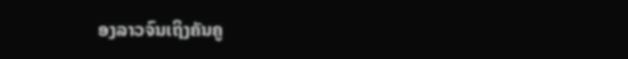ອງລາວຈົນເຖິງຄັນຄູ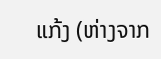ແກ້ງ (ຫ່າງຈາກ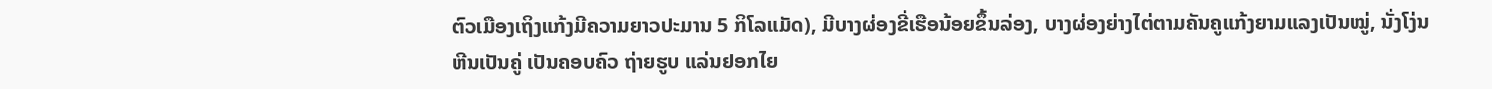ຕົວເມືອງເຖິງແກ້ງມີຄວາມຍາວປະມານ 5 ກິໂລແມັດ), ມີບາງຜ່ອງຂີ່ເຮືອນ້ອຍຂຶ້ນລ່ອງ, ບາງຜ່ອງຍ່າງໄຕ່ຕາມຄັນຄູແກ້ງຍາມແລງເປັນໝູ່, ນັ່ງໂງ່ນຫີນເປັນຄູ່ ເປັນຄອບຄົວ ຖ່າຍຮູບ ແລ່ນຢອກໄຍ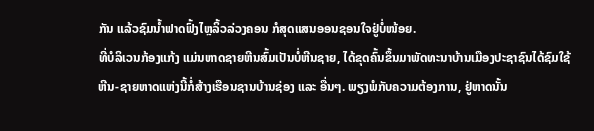ກັນ ແລ້ວຊົມນໍ້າຟາດຟົ້ງໄຫຼລິ້ວລ່ວງຄອນ ກໍສຸດແສນອອນຊອນໃຈຢູ່ບໍ່ໜ້ອຍ.
ທີ່ບໍລິເວນກ້ອງແກ້ງ ແມ່ນຫາດຊາຍຫີນສົ້ມເປັນບໍ່ຫີນຊາຍ, ໄດ້ຂຸດຄົ້ນຂຶ້ນມາພັດທະນາບ້ານເມືອງປະຊາຊົນໄດ້ຊົມໃຊ້ຫີນ-ຊາຍຫາດແຫ່ງນີ້ກໍ່ສ້າງເຮືອນຊານບ້ານຊ່ອງ ແລະ ອື່ນໆ. ພຽງພໍກັບຄວາມຕ້ອງການ, ຢູ່ຫາດນັ້ນ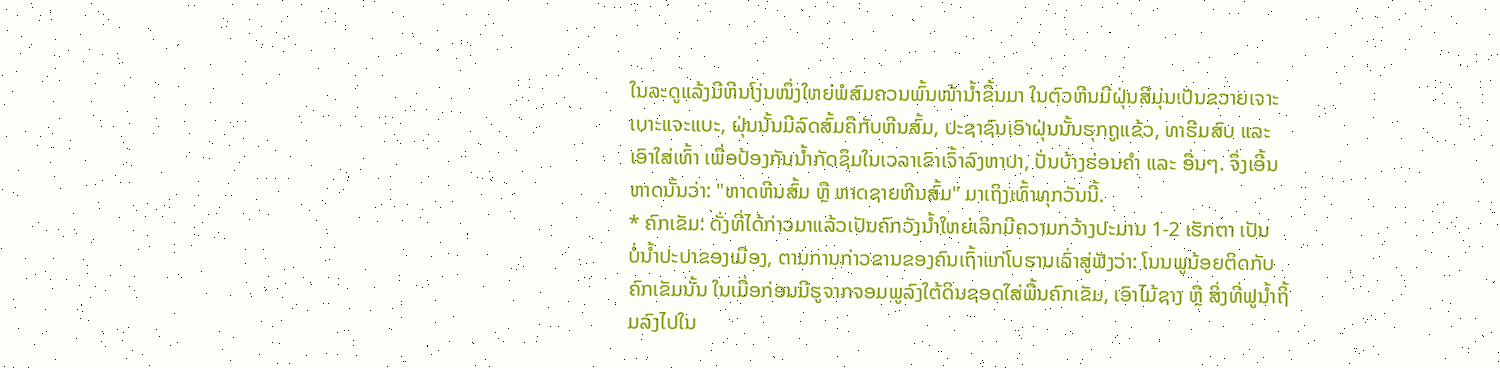ໃນລະດູແລ້ງມີຫີນໂງ່ນໜຶ່ງໃຫຍ່ພໍສົມຄວນພົ້ນໜ້ານໍ້າຂຶ້ນມາ ໃນຕົວຫີນມີຝຸ່ນສີມຸ່ນເປັນຂວາຍເຈາະເບາະແຈະແບະ, ຝຸ່ນນັ້ນມີລົດສົ້ມຄືກັບຫີນສົ້ມ, ປະຊາຊົນເອົາຝຸ່ນນັ້ນຮຸກຖູແຂ້ວ, ທາຮີມສົບ ແລະ ເອົາໃສ່ເທົ້າ ເພື່ອປ້ອງກັນນໍ້າກັດຊຶມໃນເວລາເຂົາເຈົ້າລົງຫາປາ, ປັ່ນບ້າງຮ່ອນຄໍາ ແລະ ອື່ນໆ. ຈຶ່ງເອີ້ນຫາດນັ້ນວ່າ: "ຫາດຫີນສົ້ມ ຫຼື ຫາດຊາຍຫີນສົ້ມ" ມາເຖິງເທົ້າທຸກວັນນີ້.
* ຄົກເຂັມ: ດັ່ງທີ່ໄດ້ກ່າວມາແລ້ວເປັນຄົກວັງນໍ້າໃຫຍ່ເລິກມີຄວາມກວ້າງປະມານ 1-2 ເຮັກຕາ ເປັນ
ບໍ່ນໍ້າປະປາຂອງເມືອງ, ຕາມການກ່າວຂານຂອງຄົນເຖົ້າແກ່ໂບຮານເລົ່າສູ່ຟັງວ່າ: ໂນນພູນ້ອຍຕິດກັບຄົກເຂັມນັ້ນ ໃນເມື່ອກ່ອນມີຮູຈາກຈອມພູລົງໃຕ້ດິນຊອດໃສ່ພື້ນຄົກເຂັມ, ເອົາໄມ້ຊາງ ຫຼື ສິ່ງທີ່ຟູນໍ້າຖິ້ມລົງໄປໃນ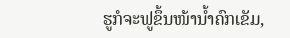ຮູກໍຈະຟູຂຶ້ນໜ້ານໍ້າຄົກເຂັມ,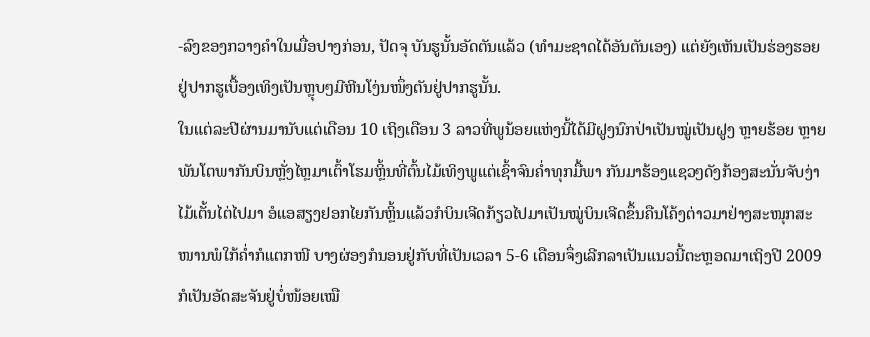-ລົງຂອງກວາງຄໍາໃນເມື່ອປາງກ່ອນ, ປັດຈຸ ບັນຮູນັ້ນອັດຕັນແລ້ວ (ທໍາມະຊາດໄດ້ອັນຕັນເອງ) ແຕ່ຍັງເຫັນເປັນຮ່ອງຮອຍຢູ່ປາກຮູເບື້ອງເທິງເປັນຫຼຸບໆມີຫີນໂງ່ນໜຶ່ງຕັນຢູ່ປາກຮູນັ້ນ.
ໃນແຕ່ລະປີຜ່ານມານັບແຕ່ເດືອນ 10 ເຖິງເດືອນ 3 ລາວທີ່ພູນ້ອຍແຫ່ງນີ້ໄດ້ມີຝູງນົກປ່າເປັນໝູ່ເປັນຝູງ ຫຼາຍຮ້ອຍ ຫຼາຍພັນໂຕພາກັນບິນຫຼັ່ງໄຫຼມາເຕົ້າໂຮມຫຼິ້ນທີ່ຕົ້ນໄມ້ເທິງພູແຕ່ເຊົ້າຈົນຄໍ່າທຸກມື້ພາ ກັນມາຮ້ອງແຊວໆດັງກ້ອງສະນັ່ນຈັບງ່າໄມ້ເຕັ້ນໄຕ່ໄປມາ ອໍແອສຽງຢອກໄຍກັນຫຼິ້ນແລ້ວກໍບິນເຈີດກ້ຽວໄປມາເປັນໝູ່ບິນເຈີດຂຶ້ນຄືນໂຄ້ງຕ່າວມາຢ່າງສະໜຸກສະໜານພໍໃກ້ຄໍ່າກໍແຕກໜີ ບາງຜ່ອງກໍນອນຢູ່ກັບທີ່ເປັນເວລາ 5-6 ເດືອນຈຶ່ງເລີກລາເປັນແນວນີ້ຕະຫຼອດມາເຖິງປີ 2009 ກໍເປັນອັດສະຈັນຢູ່ບໍ່ໜ້ອຍເໝື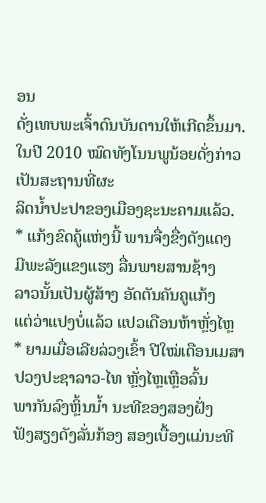ອນ
ດັ່ງເທບພະເຈົ້າດົນບັນດານໃຫ້ເກີດຂຶ້ນມາ. ໃນປີ 2010 ໝົດທັງໂນນພູນ້ອຍດັ່ງກ່າວເປັນສະຖານທີ່ຜະ
ລິດນໍ້າປະປາຂອງເມືອງຊະນະຄາມແລ້ວ.
* ແກ້ງຂົດຄູ້ແຫ່ງນີ້ ພານຈື່ງຂື່ງດັງແດງ
ມີພະລັງແຂງແຮງ ລື່ນພາຍສານຊ້າງ
ລາວນັ້ນເປັນຜູ້ສ້າງ ອັດຕັນຄັນຄູແກ້ງ
ແຕ່ວ່າແປງບໍ່ແລ້ວ ແປວເດືອນຫ້າຫຼັ່ງໄຫຼ
* ຍາມເມື່ອເລີຍລ່ວງເຂົ້າ ປີໃໝ່ເດືອນເມສາ
ປວງປະຊາລາວ-ໄທ ຫຼັ່ງໄຫຼເຫຼືອລົ້ນ
ພາກັນລົງຫຼິ້ນນໍ້າ ນະທີຂອງສອງຝັ່ງ
ຟັງສຽງດັງລັ່ນກ້ອງ ສອງເບື້ອງແມ່ນະທີ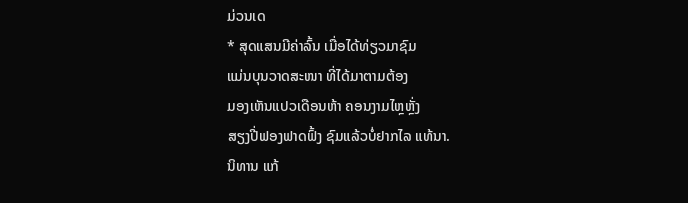ມ່ວນເດ
* ສຸດແສນມີຄ່າລົ້ນ ເມື່ອໄດ້ທ່ຽວມາຊົມ
ແມ່ນບຸນວາດສະໜາ ທີ່ໄດ້ມາຕາມຕ້ອງ
ມອງເຫັນແປວເດືອນຫ້າ ຄອນງາມໄຫຼຫຼັ່ງ
ສຽງປີ່ຟອງຟາດຟົ້ງ ຊົມແລ້ວບໍ່ຢາກໄລ ແທ້ນາ.
ນິທານ ແກ້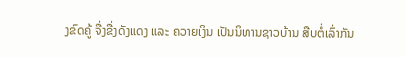ງຂົດຄູ້ ຈື່ງຂື່ງດັງແດງ ແລະ ຄວາຍເງິນ ເປັນນິທານຊາວບ້ານ ສືບຕໍ່ເລົ່າກັນ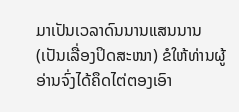ມາເປັນເວລາດົນນານແສນນານ (ເປັນເລື່ອງປິດສະໜາ) ຂໍໃຫ້ທ່ານຜູ້ອ່ານຈົ່ງໄດ້ຄຶດໄຕ່ຕອງເອົາ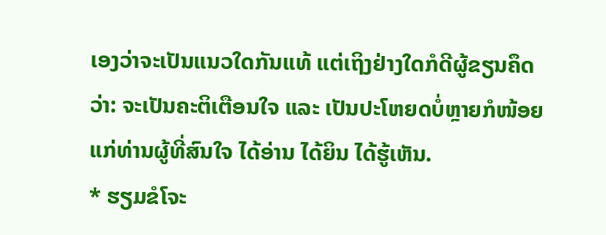ເອງວ່າຈະເປັນແນວໃດກັນແທ້ ແຕ່ເຖິງຢ່າງໃດກໍດີຜູ້ຂຽນຄຶດວ່າ: ຈະເປັນຄະຕິເຕືອນໃຈ ແລະ ເປັນປະໂຫຍດບໍ່ຫຼາຍກໍໜ້ອຍ ແກ່ທ່ານຜູ້ທີ່ສົນໃຈ ໄດ້ອ່ານ ໄດ້ຍິນ ໄດ້ຮູ້ເຫັນ.
* ຮຽມຂໍໂຈະ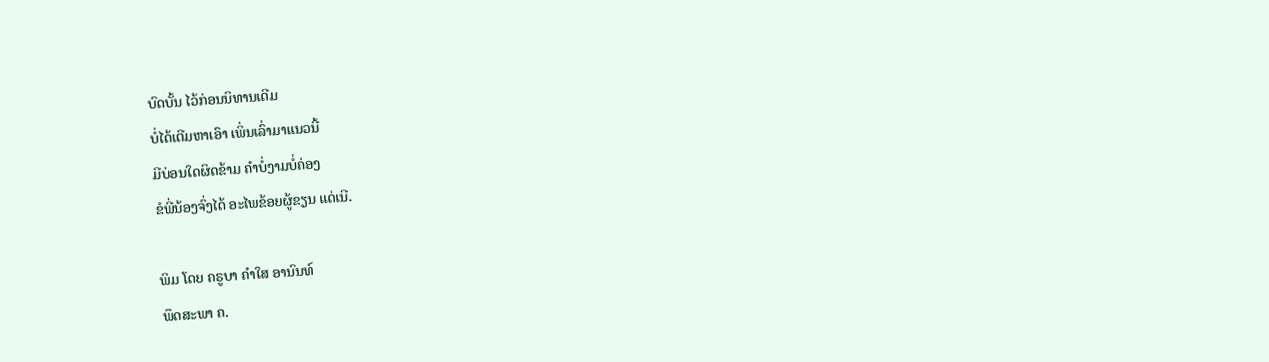ບົດບັ້ນ ໄວ້ກ່ອນນິທານເດີມ
ບໍ່ໄດ້ເຕີມຫາເອົາ ເພິ່ນເລົ່າມາແນວນີ້
ມີບ່ອນໃດຜິດຂ້າມ ຄໍາບໍ່ງາມບໍ່ຄ່ອງ
ຂໍພີ່ນ້ອງຈົ່ງໄດ້ ອະໄພຂ້ອຍຜູ້ຂຽນ ແດ່ເນີ.

ພິມ ໂດຍ ຄຣູບາ ຄຳໃສ ອານົນທ໌
ພຶດສະພາ ຄ.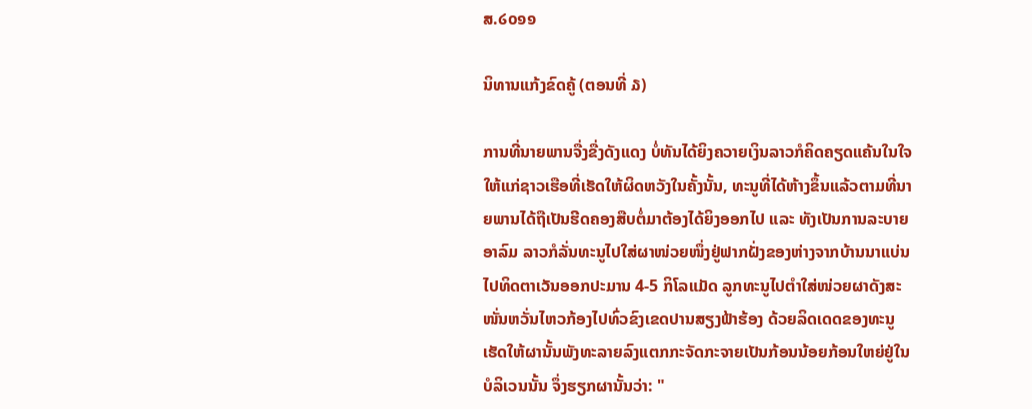ສ.໒໐໑໑

ນິທານແກ້ງຂົດຄູ້ (ຕອນທີ່ ໓)

ການທີ່ນາຍພານຈື່ງຂື່ງດັງແດງ ບໍ່ທັນໄດ້ຍິງຄວາຍເງິນລາວກໍຄິດຄຽດແຄ້ນໃນໃຈໃຫ້ແກ່ຊາວເຮືອທີ່ເຮັດໃຫ້ຜິດຫວັງໃນຄັ້ງນັ້ນ, ທະນູທີ່ໄດ້ຫ້າງຂຶ້ນແລ້ວຕາມທີ່ນາຍພານໄດ້ຖືເປັນຮີດຄອງສືບຕໍ່ມາຕ້ອງໄດ້ຍິງອອກໄປ ແລະ ທັງເປັນການລະບາຍອາລົມ ລາວກໍລັ່ນທະນູໄປໃສ່ຜາໜ່ວຍໜຶ່ງຢູ່ຟາກຝັ່ງຂອງຫ່າງຈາກບ້ານນາແບ່ນໄປທິດຕາເວັນອອກປະມານ 4-5 ກິໂລແມັດ ລູກທະນູໄປຕໍາໃສ່ໜ່ວຍຜາດັງສະໜັ່ນຫວັ່ນໄຫວກ້ອງໄປທົ່ວຂົງເຂດປານສຽງຟ້າຮ້ອງ ດ້ວຍລິດເດດຂອງທະນູເຮັດໃຫ້ຜານັ້ນພັງທະລາຍລົງແຕກກະຈັດກະຈາຍເປັນກ້ອນນ້ອຍກ້ອນໃຫຍ່ຢູ່ໃນບໍລິເວນນັ້ນ ຈຶ່ງຮຽກຜານັ້ນວ່າ: "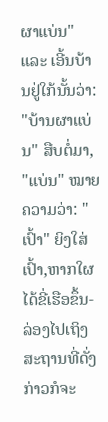ຜາແບ່ນ" ແລະ ເອີ້ນບ້ານຢູ່ໃກ້ນັ້ນວ່າ: "ບ້ານຜາແບ່ນ" ສືບຕໍ່ມາ, "ແບ່ນ" ໝາຍຄວາມວ່າ: "ເປົ້າ" ຍິງໃສ່ເປົ້າ,ຫາກໃຜ
ໄດ້ຂີ່ເຮືອຂຶ້ນ-ລ່ອງໄປເຖິງສະຖານທີ່ດັ່ງກ່າວກໍຈະ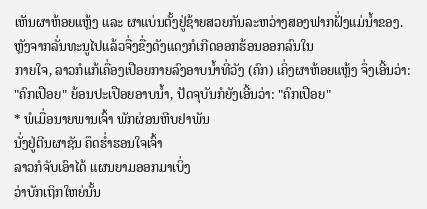ເຫັນຜາຫ້ອຍແຫຼ້ງ ແລະ ຜາແບ່ນຕັ້ງຢູ່ຊ້າຍສວຍກັນລະຫວ່າງສອງຟາກຝັ່ງແມ່ນໍ້າຂອງ. ຫຼັງຈາກລັ່ນທະນູໄປແລ້ວຈື່ງຂື່ງດັງແດງກໍເກີດອອກຮ້ອນອອກລົນໃນ
ກາຍໃຈ, ລາວກໍແກ້ເຄື່ອງເປືອຍກາຍລົງອາບນໍ້າທີ່ວັງ (ຄົກ) ເຄິ່ງຜາຫ້ອຍແຫຼ້ງ ຈຶ່ງເອີ້ນວ່າ: "ຄົກເປືອຍ" ຍ້ອນປະເປືອຍອາບນໍ້າ, ປັດຈຸບັນກໍຍັງເອີ້ນວ່າ: "ຄົກເປືອຍ"
* ພໍເມື່ອນາຍພານເຈົ້າ ພັກຜ່ອນຫີບຢາພັນ
ນັ່ງຢູ່ຕີນຜາຊັນ ຄຶດຮໍ່າຮອນໃຈເຈົ້າ
ລາວກໍຈັບເອົາໄດ້ ແຜນຍາມອອກມາເບິ່ງ
ວ່າບັກເຖິກໃຫຍ່ນັ້ນ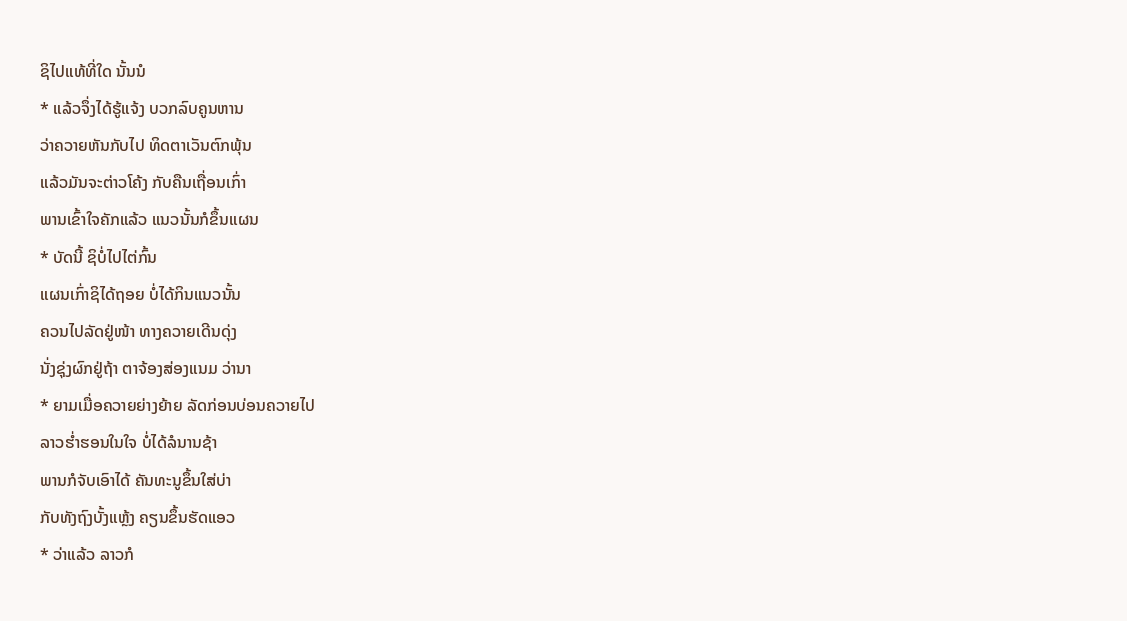ຊິໄປແທ້ທີ່ໃດ ນັ້ນນໍ
* ແລ້ວຈຶ່ງໄດ້ຮູ້ແຈ້ງ ບວກລົບຄູນຫານ
ວ່າຄວາຍຫັນກັບໄປ ທິດຕາເວັນຕົກພຸ້ນ
ແລ້ວມັນຈະຕ່າວໂຄ້ງ ກັບຄືນເຖື່ອນເກົ່າ
ພານເຂົ້າໃຈຄັກແລ້ວ ແນວນັ້ນກໍຂຶ້ນແຜນ
* ບັດນີ້ ຊິບໍ່ໄປໄຕ່ກົ້ນ
ແຜນເກົ່າຊິໄດ້ຖອຍ ບໍ່ໄດ້ກິນແນວນັ້ນ
ຄວນໄປລັດຢູ່ໜ້າ ທາງຄວາຍເດີນດຸ່ງ
ນັ່ງຊຸ່ງຜົກຢູ່ຖ້າ ຕາຈ້ອງສ່ອງແນມ ວ່ານາ
* ຍາມເມື່ອຄວາຍຍ່າງຍ້າຍ ລັດກ່ອນບ່ອນຄວາຍໄປ
ລາວຮໍ່າຮອນໃນໃຈ ບໍ່ໄດ້ລໍນານຊ້າ
ພານກໍຈັບເອົາໄດ້ ຄັນທະນູຂຶ້ນໃສ່ບ່າ
ກັບທັງຖົງບັ້ງແຫຼ້ງ ຄຽນຂຶ້ນຮັດແອວ
* ວ່າແລ້ວ ລາວກໍ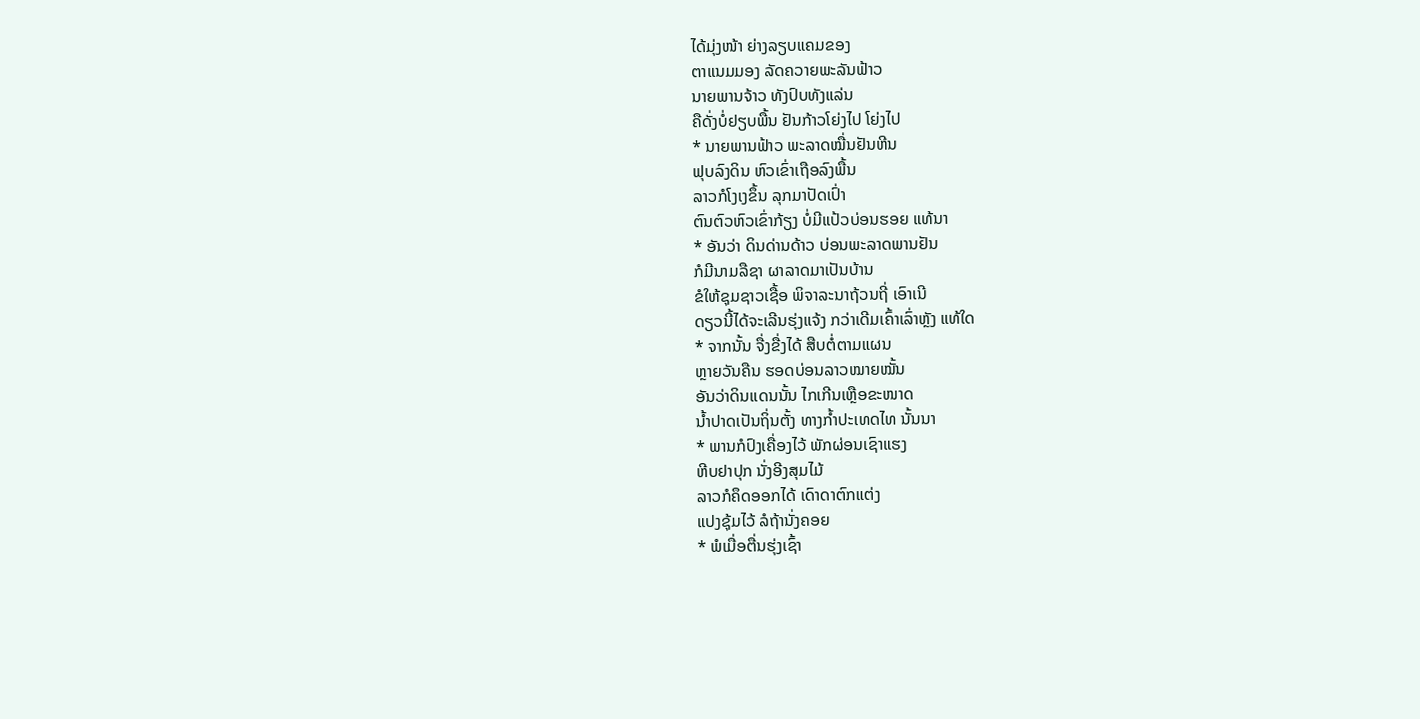ໄດ້ມຸ່ງໜ້າ ຍ່າງລຽບແຄມຂອງ
ຕາແນມມອງ ລັດຄວາຍພະລັນຟ້າວ
ນາຍພານຈ້າວ ທັງປົບທັງແລ່ນ
ຄືດັ່ງບໍ່ຢຽບພື້ນ ຢັນກ້າວໂຍ່ງໄປ ໂຍ່ງໄປ
* ນາຍພານຟ້າວ ພະລາດໝື່ນຢັນຫີນ
ຟຸບລົງດິນ ຫົວເຂົ່າເຖືອລົງພື້ນ
ລາວກໍໂງເງຂຶ້ນ ລຸກມາປັດເປົ່າ
ຕົນຕົວຫົວເຂົ່າກ້ຽງ ບໍ່ມີແປ້ວບ່ອນຮອຍ ແທ້ນາ
* ອັນວ່າ ດິນດ່ານດ້າວ ບ່ອນພະລາດພານຢັນ
ກໍມີນາມລືຊາ ຜາລາດມາເປັນບ້ານ
ຂໍໃຫ້ຊຸມຊາວເຊື້ອ ພິຈາລະນາຖ້ວນຖີ່ ເອົາເນີ
ດຽວນີ້ໄດ້ຈະເລີນຮຸ່ງແຈ້ງ ກວ່າເດີມເຄົ້າເລົ່າຫຼັງ ແທ້ໃດ
* ຈາກນັ້ນ ຈື່ງຂື່ງໄດ້ ສືບຕໍ່ຕາມແຜນ
ຫຼາຍວັນຄືນ ຮອດບ່ອນລາວໝາຍໝັ້ນ
ອັນວ່າດິນແດນນັ້ນ ໄກເກີນເຫຼືອຂະໜາດ
ນໍ້າປາດເປັນຖິ່ນຕັ້ງ ທາງກໍ້າປະເທດໄທ ນັ້ນນາ
* ພານກໍປົງເຄື່ອງໄວ້ ພັກຜ່ອນເຊົາແຮງ
ຫີບຢາປຸກ ນັ່ງອີງສຸມໄມ້
ລາວກໍຄຶດອອກໄດ້ ເດົາດາຕົກແຕ່ງ
ແປງຊຸ້ມໄວ້ ລໍຖ້ານັ່ງຄອຍ
* ພໍເມື່ອຕື່ນຮຸ່ງເຊົ້າ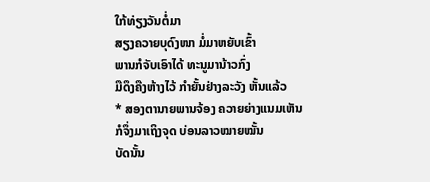ໃກ້ທ່ຽງວັນຕໍ່ມາ
ສຽງຄວາຍບຸດົງໜາ ມໍ່ມາຫຍັບເຂົ້າ
ພານກໍຈັບເອົາໄດ້ ທະນູມານ້າວກົ່ງ
ມືດຶງຄືງຫ້າງໄວ້ ກໍາຍັ້ນຢ່າງລະວັງ ຫັ້ນແລ້ວ
* ສອງຕານາຍພານຈ້ອງ ຄວາຍຍ່າງແນມເຫັນ
ກໍຈຶ່ງມາເຖິງຈຸດ ບ່ອນລາວໝາຍໝັ້ນ
ບັດນັ້ນ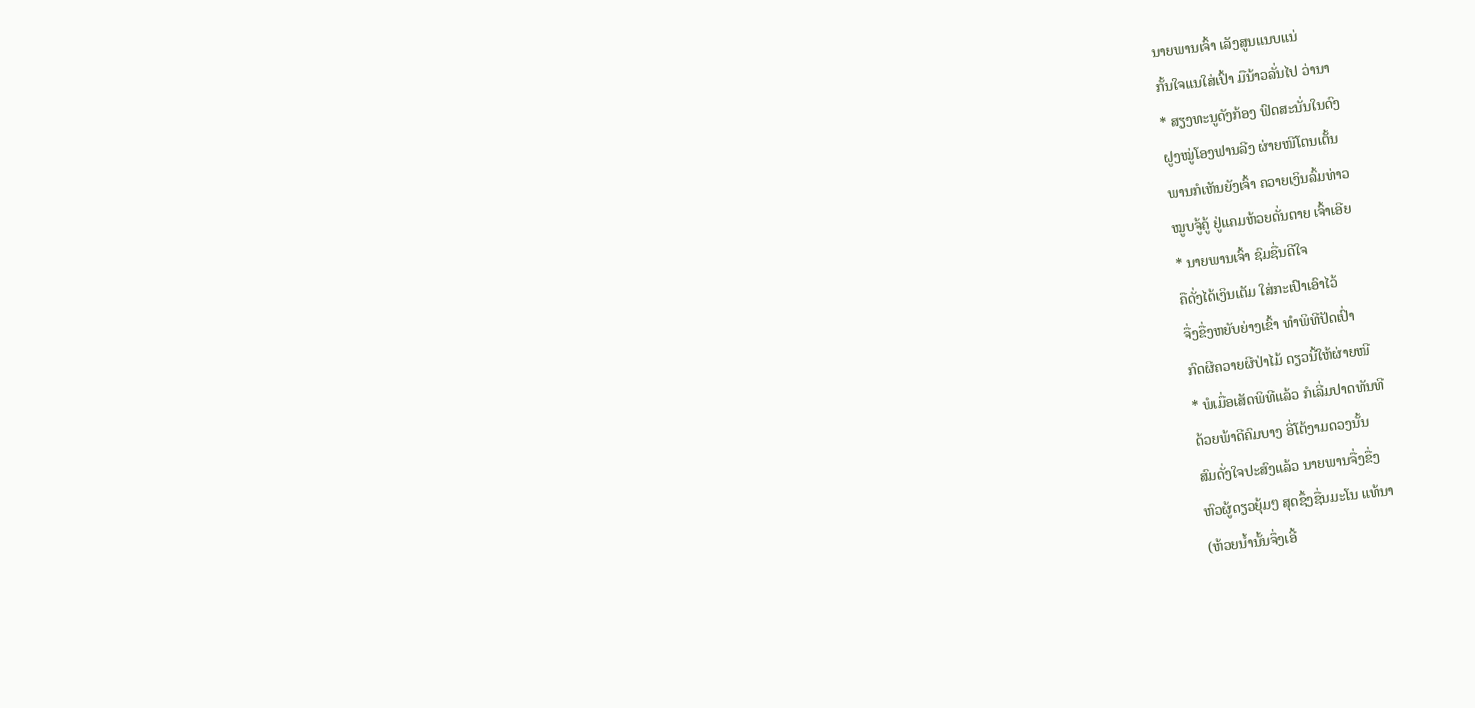ນາຍພານເຈົ້າ ເລັງສູນແນບແນ່
ກັ້ນໃຈແນໃສ່ເປົ້າ ມືນ້າວລັ່ນໄປ ວ່ານາ
* ສຽງທະນູດັງກ້ອງ ຟົດສະນັ່ນໃນດົງ
ຝູງໝູ່ໂອງຟານລີງ ຜ່າຍໜີໂຕນເຕັ້ນ
ພານກໍເຫັນຍັງເຈົ້າ ຄວາຍເງິນລົ້ມທ່າວ
ໝູບຈູ້ຄູ້ ຢູ່ແຄມຫ້ວຍດັ່ນຕາຍ ເຈົ້າເອີຍ
* ນາຍພານເຈົ້າ ຊົມຊື່ນດີໃຈ
ຄືດັ່ງໄດ້ເງິນເຕັມ ໃສ່ກະເປົາເອົາໄວ້
ຈື່ງຂື່ງຫຍັບຍ່າງເຂົ້າ ທໍາພິທີປັດເປົ່າ
ກົດຜີຄວາຍຜີປ່າໄມ້ ດຽວນີ້ໃຫ້ຜ່າຍໜີ
* ພໍເມື່ອເສັດພິທີແລ້ວ ກໍເລີ່ມປາດທັນທີ
ດ້ວຍພ້າດີຄົມບາງ ອີ່ໂຕ້ງາມດວງນັ້ນ
ສົມດັ່ງໃຈປະສົງແລ້ວ ນາຍພານຈື່ງຂື່ງ
ຫົວຜູ້ດຽວຍຸ້ມໆ ສຸດຊຶ້ງຊື່ນມະໂນ ແທ້ນາ
(ຫ້ວຍນໍ້ານັ້ນຈຶ່ງເອີ້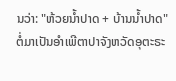ນວ່າ: "ຫ້ວຍນໍ້າປາດ + ບ້ານນໍ້າປາດ" ຕໍ່ມາເປັນອໍາເພີຕາປາຈັງຫວັດອຸຕະຣະ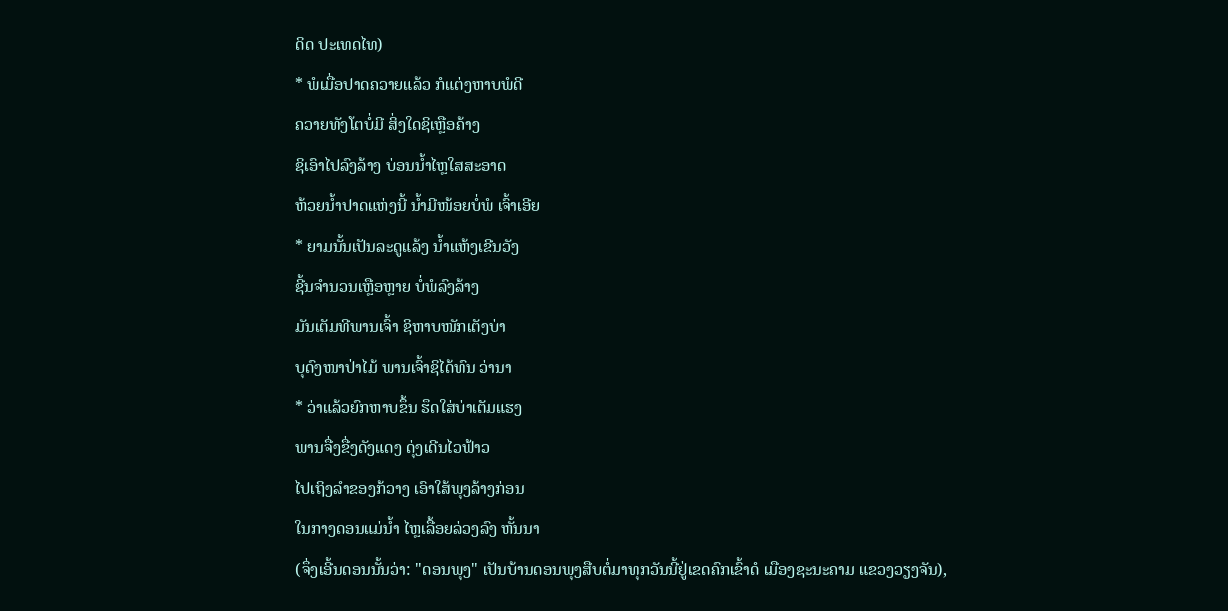ດິດ ປະເທດໄທ)
* ພໍເມື່ອປາດຄວາຍແລ້ວ ກໍແຕ່ງຫາບພໍດີ
ຄວາຍທັງໂຕບໍ່ມີ ສິ່ງໃດຊິເຫຼືອຄ້າງ
ຊິເອົາໄປລົງລ້າງ ບ່ອນນໍ້າໄຫຼໃສສະອາດ
ຫ້ວຍນໍ້າປາດແຫ່ງນີ້ ນໍ້າມີໜ້ອຍບໍ່ພໍ ເຈົ້າເອີຍ
* ຍາມນັ້ນເປັນລະດູແລ້ງ ນໍ້າແຫ້ງເຂີນວັງ
ຊີ້ນຈໍານວນເຫຼືອຫຼາຍ ບໍ່ພໍລົງລ້າງ
ມັນເຕັມທີພານເຈົ້າ ຊິຫາບໜັກເຕັງບ່າ
ບຸດົງໜາປ່າໄມ້ ພານເຈົ້າຊິໄດ້ທົນ ວ່ານາ
* ວ່າແລ້ວຍົກຫາບຂຶ້ນ ຮຶດໃສ່ບ່າເຕັມແຮງ
ພານຈື່ງຂື່ງດັງແດງ ດຸ່ງເດີນໄວຟ້າວ
ໄປເຖິງລໍາຂອງກ້ວາງ ເອົາໃສ້ພຸງລ້າງກ່ອນ
ໃນກາງດອນແມ່ນໍ້າ ໄຫຼເລື້ອຍລ່ວງລົງ ຫັ້ນນາ
(ຈຶ່ງເອີ້ນດອນນັ້ນວ່າ: "ດອນພຸງ" ເປັນບ້ານດອນພຸງສືບຕໍ່ມາທຸກວັນນີ້ຢູ່ເຂດຄົກເຂົ້າດໍ ເມືອງຊະນະຄາມ ແຂວງວຽງຈັນ),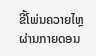ຂີ້ໂພ່ນຄວາຍໄຫຼຜ່ານກາຍດອນ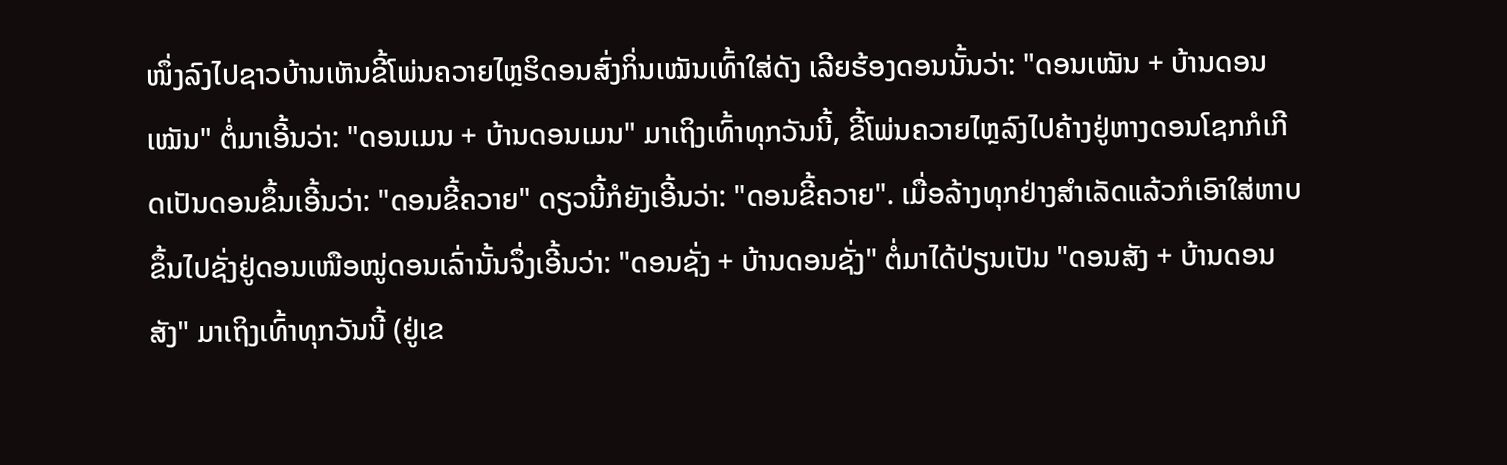ໜຶ່ງລົງໄປຊາວບ້ານເຫັນຂີ້ໂພ່ນຄວາຍໄຫຼຮິດອນສົ່ງກິ່ນເໝັນເທົ້າໃສ່ດັງ ເລີຍຮ້ອງດອນນັ້ນວ່າ: "ດອນເໝັນ + ບ້ານດອນເໝັນ" ຕໍ່ມາເອີ້ນວ່າ: "ດອນເມນ + ບ້ານດອນເມນ" ມາເຖິງເທົ້າທຸກວັນນີ້, ຂີ້ໂພ່ນຄວາຍໄຫຼລົງໄປຄ້າງຢູ່ຫາງດອນໂຊກກໍເກີດເປັນດອນຂຶ້ນເອີ້ນວ່າ: "ດອນຂີ້ຄວາຍ" ດຽວນີ້ກໍຍັງເອີ້ນວ່າ: "ດອນຂີ້ຄວາຍ". ເມື່ອລ້າງທຸກຢ່າງສໍາເລັດແລ້ວກໍເອົາໃສ່ຫາບຂຶ້ນໄປຊັ່ງຢູ່ດອນເໜືອໝູ່ດອນເລົ່ານັ້ນຈຶ່ງເອີ້ນວ່າ: "ດອນຊັ່ງ + ບ້ານດອນຊັ່ງ" ຕໍ່ມາໄດ້ປ່ຽນເປັນ "ດອນສັງ + ບ້ານດອນສັງ" ມາເຖິງເທົ້າທຸກວັນນີ້ (ຢູ່ເຂ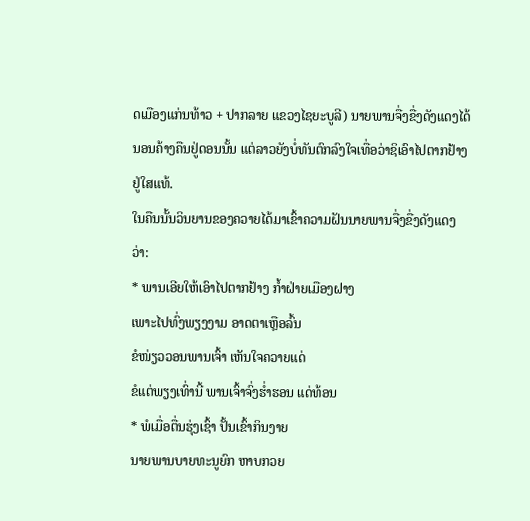ດເມືອງແກ່ນທ້າວ + ປາກລາຍ ແຂວງໄຊຍະບູລີ) ນາຍພານຈື່ງຂື່ງດັງແດງໄດ້ນອນຄ້າງຄືນຢູ່ດອນນັ້ນ ແຕ່ລາວຍັງບໍ່ທັນຕົກລົງໃຈເທື່ອວ່າຊິເອົາໄປຕາກຢ້າງຢູ່ໃສແທ້.
ໃນຄືນນັ້ນວິນຍານຂອງຄວາຍໄດ້ມາເຂົ້າຄວາມຝັນນາຍພານຈື່ງຂື່ງດັງແດງວ່າ:
* ພານເອີຍໃຫ້ເອົາໄປຕາກຢ້າງ ກໍ້າຝ່າຍເມືອງຝາງ
ເພາະໄປທົ່ງພຽງງາມ ອາດຕາເຫຼືອລົ້ນ
ຂໍໜ່ຽວວອນພານເຈົ້າ ເຫັນໃຈຄວາຍແດ່
ຂໍແຕ່ພຽງເທົ່ານີ້ ພານເຈົ້າຈົ່ງຮໍ່າຮອນ ແດ່ທ້ອນ
* ພໍເມື່ອຕື່ນຮຸ່ງເຊົ້າ ປັ້ນເຂົ້າກິນງາຍ
ນາຍພານບາຍທະນູຍົກ ຫາບກວຍ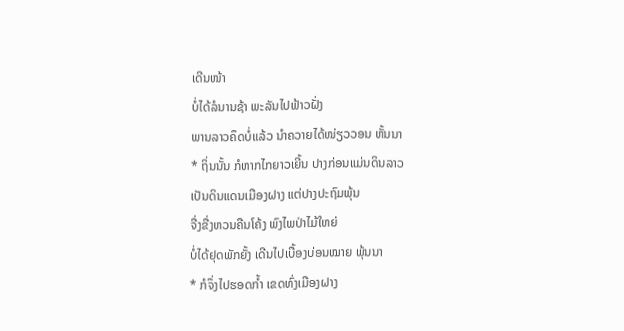ເດີນໜ້າ
ບໍ່ໄດ້ລໍນານຊ້າ ພະລັນໄປຟ້າວຝັ່ງ
ພານລາວຄຶດບໍ່ແລ້ວ ນໍາຄວາຍໄດ້ໜ່ຽວວອນ ຫັ້ນນາ
* ຖິ່ນນັ້ນ ກໍຫາກໄກຍາວເຍີ້ນ ປາງກ່ອນແມ່ນດິນລາວ
ເປັນດິນແດນເມືອງຝາງ ແຕ່ປາງປະຖົມພຸ້ນ
ຈື່ງຂື່ງຫວນຄືນໂຄ້ງ ພົງໄພປ່າໄມ້ໃຫຍ່
ບໍ່ໄດ້ຢຸດພັກຍັ້ງ ເດີນໄປເບື້ອງບ່ອນໝາຍ ພຸ້ນນາ
* ກໍຈຶ່ງໄປຮອດກໍ້າ ເຂດທົ່ງເມືອງຝາງ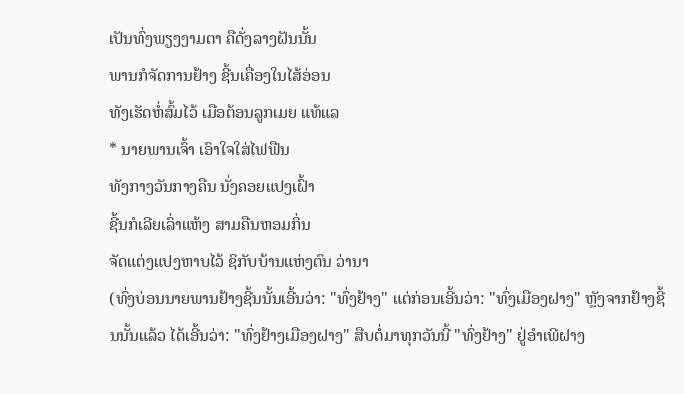ເປັນທົ່ງພຽງງາມຕາ ຄືດັ່ງລາງຝັນນັ້ນ
ພານກໍຈັດການຢ້າງ ຊີ້ນເຄື່ອງໃນໄສ້ອ່ອນ
ທັງເຮັດຫໍ່ສົ້ມໄວ້ ເມືອຕ້ອນລູກເມຍ ແທ້ແລ
* ນາຍພານເຈົ້າ ເອົາໃຈໃສ່ໄຟຟືນ
ທັງກາງວັນກາງຄືນ ນັ່ງຄອຍແປງເຝົ້າ
ຊີ້ນກໍເລີຍເລົ່າແຫ້ງ ສາມຄືນຫອມກິ່ນ
ຈັດແຕ່ງແປງຫາບໄວ້ ຊິກັບບ້ານແຫ່ງຕົນ ວ່ານາ
(ທົ່ງບ່ອນນາຍພານຢ້າງຊີ້ນນັ້ນເອີ້ນວ່າ: "ທົ່ງຢ້າງ" ແຕ່ກ່ອນເອີ້ນວ່າ: "ທົ່ງເມືອງຝາງ" ຫຼັງຈາກຢ້າງຊີ້ນນັ້ນແລ້ວ ໄດ້ເອີ້ນວ່າ: "ທົ່ງຢ້າງເມືອງຝາງ" ສືບຕໍ່ມາທຸກວັນນີ້ "ທົ່ງຢ້າງ" ຢູ່ອໍາເພີຝາງ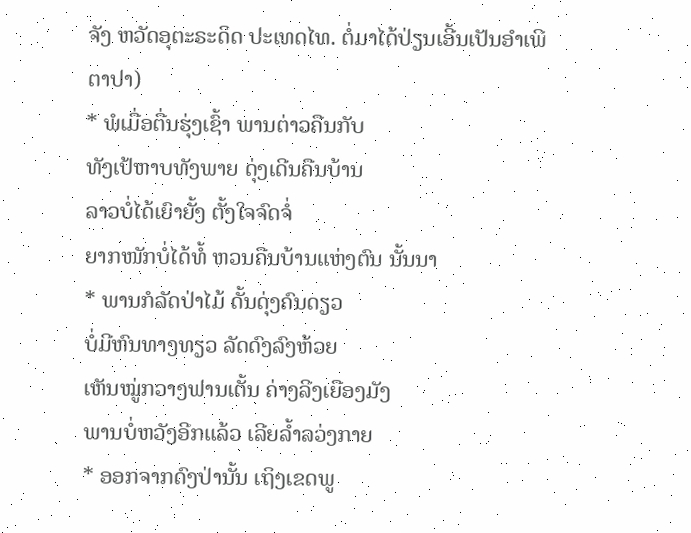ຈັງ ຫວັດອຸຕະຣະດິດ ປະເທດໄທ. ຕໍ່ມາໄດ້ປ່ຽນເອີ້ນເປັນອໍາເພີຕາປາ)
* ພໍເມື່ອຕື່ນຮຸ່ງເຊົ້າ ພານຕ່າວຄືນກັບ
ທັງເປ້ຫາບທັງພາຍ ດຸ່ງເດີນຄືນບ້ານ
ລາວບໍ່ໄດ້ເຍົາຍັ້ງ ຕັ້ງໃຈຈົດຈໍ່
ຍາກໜັກບໍ່ໄດ້ທໍ້ ຫວນຄືນບ້ານແຫ່ງຕົນ ນັ້ນນາ
* ພານກໍລັດປ່າໄມ້ ດັ້ນດຸ່ງຄົນດຽວ
ບໍ່ມີຫົນທາງທຽວ ລັດດົງລົງຫ້ວຍ
ເຫັນໝູ່ກວາງຟານເຕັ້ນ ຄ່າງລີງເຍືອງມັງ
ພານບໍ່ຫວັງອີກແລ້ວ ເລີຍລໍ້າລວ່ງກາຍ
* ອອກຈາກດົງປ່ານັ້ນ ເຖິງເຂດພູ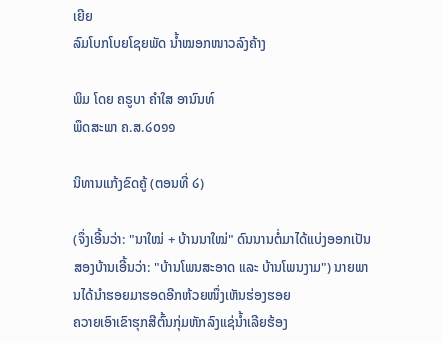ເຍີຍ
ລົມໂບກໂບຍໂຊຍພັດ ນໍ້າໝອກໜາວລົງຄ້າງ

ພິມ ໂດຍ ຄຣູບາ ຄຳໃສ ອານົນທ໌
ພຶດສະພາ ຄ.ສ.໒໐໑໑

ນິທານແກ້ງຂົດຄູ້ (ຕອນທີ່ ໒)

(ຈຶ່ງເອີ້ນວ່າ: "ນາໃໝ່ + ບ້ານນາໃໝ່" ດົນນານຕໍ່ມາໄດ້ແບ່ງອອກເປັນສອງບ້ານເອີ້ນວ່າ: "ບ້ານໂພນສະອາດ ແລະ ບ້ານໂພນງາມ") ນາຍພານໄດ້ນໍາຮອຍມາຮອດອີກຫ້ວຍໜຶ່ງເຫັນຮ່ອງຮອຍ
ຄວາຍເອົາເຂົາຮຸກສີຕົ້ນກຸ່ມຫັກລົງແຊ່ນໍ້າເລີຍຮ້ອງ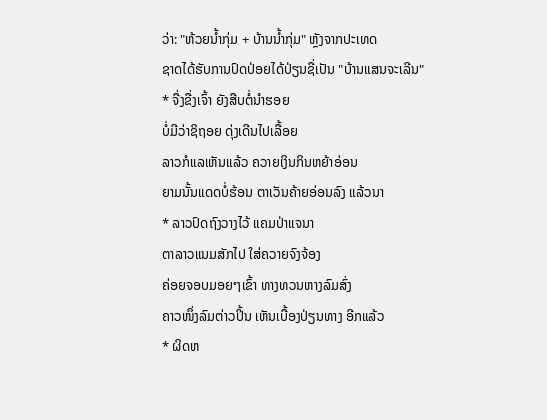ວ່າ: "ຫ້ວຍນໍ້າກຸ່ມ + ບ້ານນໍ້າກຸ່ມ" ຫຼັງຈາກປະເທດ
ຊາດໄດ້ຮັບການປົດປ່ອຍໄດ້ປ່ຽນຊື່ເປັນ "ບ້ານແສນຈະເລີນ"
* ຈື່ງຂື່ງເຈົ້າ ຍັງສືບຕໍ່ນໍາຮອຍ
ບໍ່ມີວ່າຊິຖອຍ ດຸ່ງເດີນໄປເລື້ອຍ
ລາວກໍແລເຫັນແລ້ວ ຄວາຍເງິນກິນຫຍ້າອ່ອນ
ຍາມນັ້ນແດດບໍ່ຮ້ອນ ຕາເວັນຄ້າຍອ່ອນລົງ ແລ້ວນາ
* ລາວປົດຖົງວາງໄວ້ ແຄມປ່າແຈນາ
ຕາລາວແນມສັກໄປ ໃສ່ຄວາຍຈົງຈ້ອງ
ຄ່ອຍຈອບມອຍໆເຂົ້າ ທາງທວນຫາງລົມສົ່ງ
ຄາວໜຶ່ງລົມຕ່າວປິ້ນ ເຫັນເບື້ອງປ່ຽນທາງ ອີກແລ້ວ
* ຜິດຫ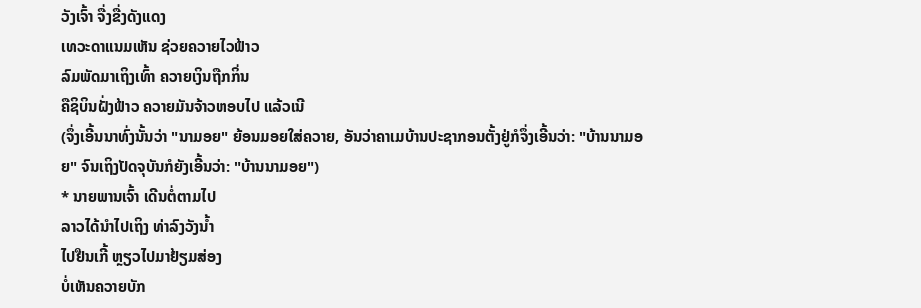ວັງເຈົ້າ ຈື່ງຂື່ງດັງແດງ
ເທວະດາແນມເຫັນ ຊ່ວຍຄວາຍໄວຟ້າວ
ລົມພັດມາເຖິງເທົ້າ ຄວາຍເງິນຖືກກິ່ນ
ຄືຊິບິນຝັ່ງຟ້າວ ຄວາຍມັນຈ້າວຫອບໄປ ແລ້ວເນີ
(ຈຶ່ງເອີ້ນນາທົ່ງນັ້ນວ່າ "ນາມອຍ" ຍ້ອນມອຍໃສ່ຄວາຍ, ອັນວ່າຄາເມບ້ານປະຊາກອນຕັ້ງຢູ່ກໍຈຶ່ງເອີ້ນວ່າ: "ບ້ານນາມອຍ" ຈົນເຖິງປັດຈຸບັນກໍຍັງເອີ້ນວ່າ: "ບ້ານນາມອຍ")
* ນາຍພານເຈົ້າ ເດີນຕໍ່ຕາມໄປ
ລາວໄດ້ນໍາໄປເຖິງ ທ່າລົງວັງນໍ້າ
ໄປຢືນເກີ້ ຫຼຽວໄປມາຢ້ຽມສ່ອງ
ບໍ່ເຫັນຄວາຍບັກ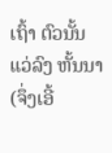ເຖົ້າ ຕົວນັ້ນແວ່ລົງ ຫັ້ນນາ
(ຈຶ່ງເອີ້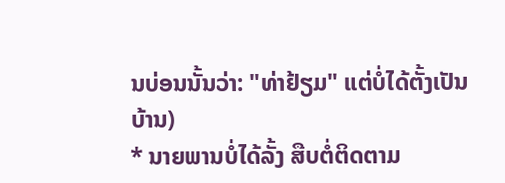ນບ່ອນນັ້ນວ່າ: "ທ່າຢ້ຽມ" ແຕ່ບໍ່ໄດ້ຕັ້ງເປັນບ້ານ)
* ນາຍພານບໍ່ໄດ້ລັ້ງ ສືບຕໍ່ຕິດຕາມ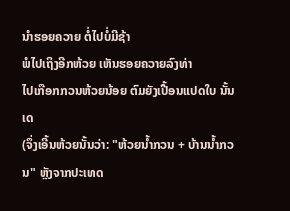ນໍາຮອຍຄວາຍ ຕໍ່ໄປບໍ່ມີຊ້າ
ພໍໄປເຖິງອີກຫ້ວຍ ເຫັນຮອຍຄວາຍລົງທ່າ
ໄປເກືອກກວນຫ້ວຍນ້ອຍ ຕົມຍັງເປື້ອນແປດໃບ ນັ້ນເດ
(ຈຶ່ງເອີ້ນຫ້ວຍນັ້ນວ່າ: "ຫ້ວຍນໍ້າກວນ + ບ້ານນໍ້າກວນ" ຫຼັງຈາກປະເທດ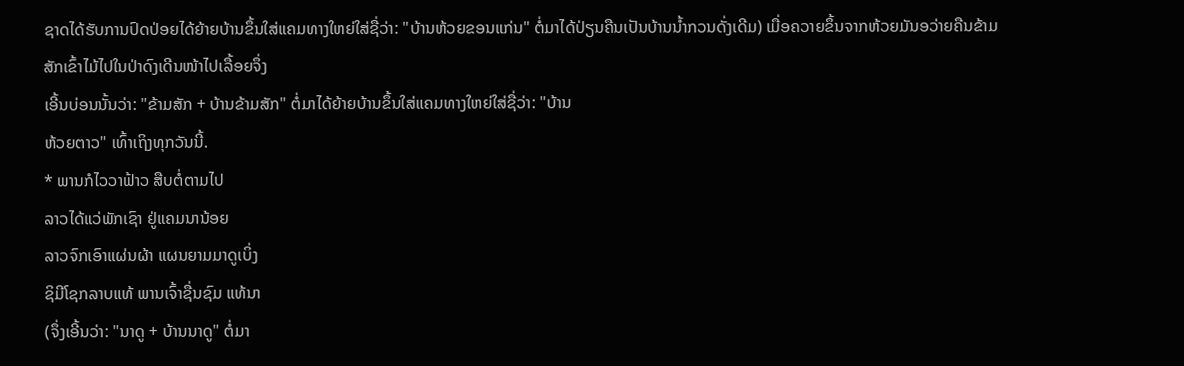ຊາດໄດ້ຮັບການປົດປ່ອຍໄດ້ຍ້າຍບ້ານຂຶ້ນໃສ່ແຄມທາງໃຫຍ່ໃສ່ຊື່ວ່າ: "ບ້ານຫ້ວຍຂອນແກ່ນ" ຕໍ່ມາໄດ້ປ່ຽນຄືນເປັນບ້ານນໍ້າກວນດັ່ງເດີມ) ເມື່ອຄວາຍຂຶ້ນຈາກຫ້ວຍມັນອວ່າຍຄືນຂ້າມສັກເຂົ້າໄມ້ໄປໃນປ່າດົງເດີນໜ້າໄປເລື້ອຍຈຶ່ງ
ເອີ້ນບ່ອນນັ້ນວ່າ: "ຂ້າມສັກ + ບ້ານຂ້າມສັກ" ຕໍ່ມາໄດ້ຍ້າຍບ້ານຂຶ້ນໃສ່ແຄມທາງໃຫຍ່ໃສ່ຊື່ວ່າ: "ບ້ານ
ຫ້ວຍຕາວ" ເທົ້າເຖິງທຸກວັນນີ້.
* ພານກໍໄວວາຟ້າວ ສືບຕໍ່ຕາມໄປ
ລາວໄດ້ແວ່ພັກເຊົາ ຢູ່ແຄມນານ້ອຍ
ລາວຈົກເອົາແຜ່ນຜ້າ ແຜນຍາມມາດູເບິ່ງ
ຊິມີໂຊກລາບແທ້ ພານເຈົ້າຊື່ນຊົມ ແທ້ນາ
(ຈຶ່ງເອີ້ນວ່າ: "ນາດູ + ບ້ານນາດູ" ຕໍ່ມາ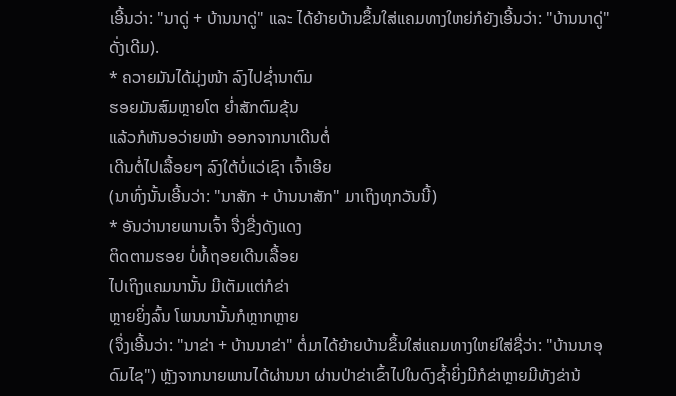ເອີ້ນວ່າ: "ນາດູ່ + ບ້ານນາດູ່" ແລະ ໄດ້ຍ້າຍບ້ານຂຶ້ນໃສ່ແຄມທາງໃຫຍ່ກໍຍັງເອີ້ນວ່າ: "ບ້ານນາດູ່" ດັ່ງເດີມ).
* ຄວາຍມັນໄດ້ມຸ່ງໜ້າ ລົງໄປຊໍ່ານາຕົມ
ຮອຍມັນສົມຫຼາຍໂຕ ຍໍ່າສັກຕົມຂຸ້ນ
ແລ້ວກໍຫັນອວ່າຍໜ້າ ອອກຈາກນາເດີນຕໍ່
ເດີນຕໍ່ໄປເລື້ອຍໆ ລົງໃຕ້ບໍ່ແວ່ເຊົາ ເຈົ້າເອີຍ
(ນາທົ່ງນັ້ນເອີ້ນວ່າ: "ນາສັກ + ບ້ານນາສັກ" ມາເຖິງທຸກວັນນີ້)
* ອັນວ່ານາຍພານເຈົ້າ ຈື່ງຂື່ງດັງແດງ
ຕິດຕາມຮອຍ ບໍ່ທໍ້ຖອຍເດີນເລື້ອຍ
ໄປເຖິງແຄມນານັ້ນ ມີເຕັມແຕ່ກໍຂ່າ
ຫຼາຍຍິ່ງລົ້ນ ໂພນນານັ້ນກໍຫຼາກຫຼາຍ
(ຈຶ່ງເອີ້ນວ່າ: "ນາຂ່າ + ບ້ານນາຂ່າ" ຕໍ່ມາໄດ້ຍ້າຍບ້ານຂຶ້ນໃສ່ແຄມທາງໃຫຍ່ໃສ່ຊື່ວ່າ: "ບ້ານນາອຸດົມໄຊ") ຫຼັງຈາກນາຍພານໄດ້ຜ່ານນາ ຜ່ານປ່າຂ່າເຂົ້າໄປໃນດົງຊໍ້າຍິ່ງມີກໍຂ່າຫຼາຍມີທັງຂ່ານ້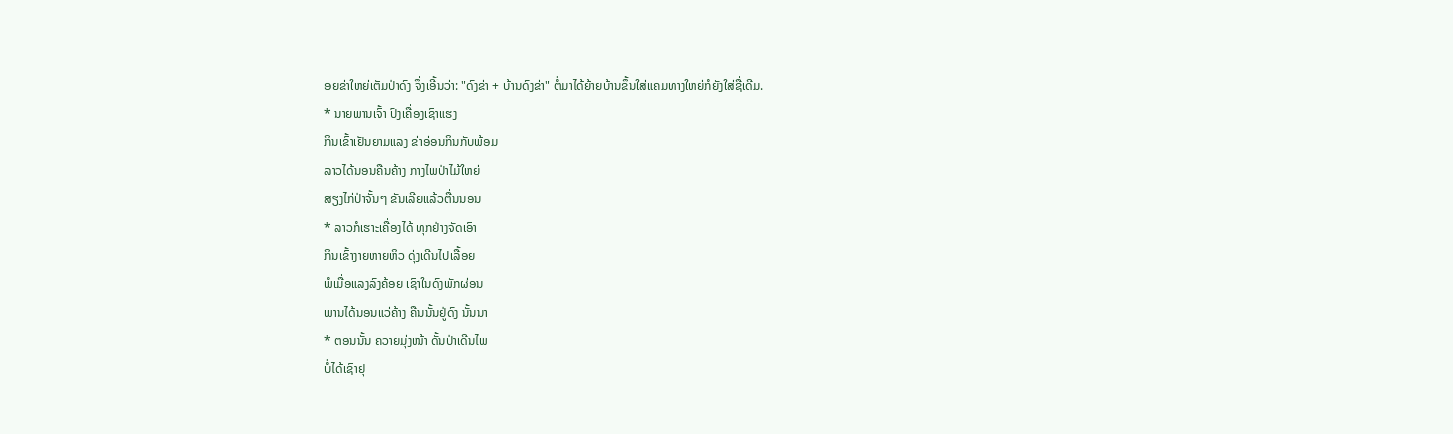ອຍຂ່າໃຫຍ່ເຕັມປ່າດົງ ຈຶ່ງເອີ້ນວ່າ: "ດົງຂ່າ + ບ້ານດົງຂ່າ" ຕໍ່ມາໄດ້ຍ້າຍບ້ານຂຶ້ນໃສ່ແຄມທາງໃຫຍ່ກໍຍັງໃສ່ຊື່ເດີມ.
* ນາຍພານເຈົ້າ ປົງເຄື່ອງເຊົາແຮງ
ກິນເຂົ້າເຢັນຍາມແລງ ຂ່າອ່ອນກິນກັບພ້ອມ
ລາວໄດ້ນອນຄືນຄ້າງ ກາງໄພປ່າໄມ້ໃຫຍ່
ສຽງໄກ່ປ່າຈັ້ນໆ ຂັນເລີຍແລ້ວຕື່ນນອນ
* ລາວກໍເຮາະເຄື່ອງໄດ້ ທຸກຢ່າງຈັດເອົາ
ກິນເຂົ້າງາຍຫາຍຫິວ ດຸ່ງເດີນໄປເລື້ອຍ
ພໍເມື່ອແລງລົງຄ້ອຍ ເຊົາໃນດົງພັກຜ່ອນ
ພານໄດ້ນອນແວ່ຄ້າງ ຄືນນັ້ນຢູ່ດົງ ນັ້ນນາ
* ຕອນນັ້ນ ຄວາຍມຸ່ງໜ້າ ດັ້ນປ່າເດີນໄພ
ບໍ່ໄດ້ເຊົາຢຸ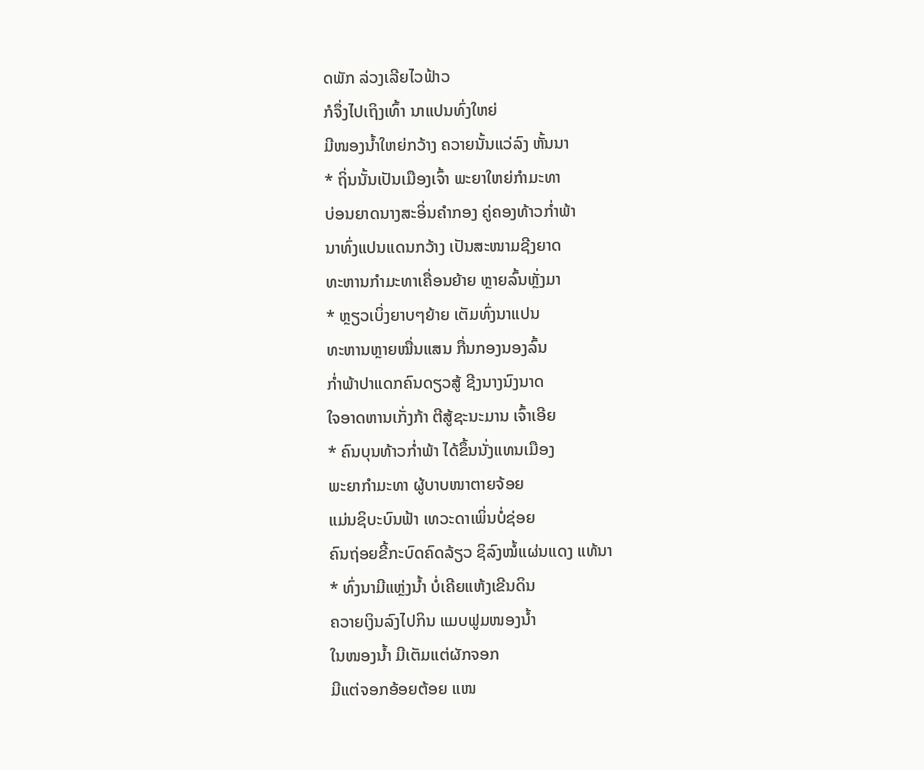ດພັກ ລ່ວງເລີຍໄວຟ້າວ
ກໍຈຶ່ງໄປເຖິງເທົ້າ ນາແປນທົ່ງໃຫຍ່
ມີໜອງນໍ້າໃຫຍ່ກວ້າງ ຄວາຍນັ້ນແວ່ລົງ ຫັ້ນນາ
* ຖິ່ນນັ້ນເປັນເມືອງເຈົ້າ ພະຍາໃຫຍ່ກໍາມະທາ
ບ່ອນຍາດນາງສະອິ່ນຄໍາກອງ ຄູ່ຄອງທ້າວກໍ່າພ້າ
ນາທົ່ງແປນແດນກວ້າງ ເປັນສະໜາມຊີງຍາດ
ທະຫານກໍາມະທາເຄື່ອນຍ້າຍ ຫຼາຍລົ້ນຫຼັ່ງມາ
* ຫຼຽວເບິ່ງຍາບໆຍ້າຍ ເຕັມທົ່ງນາແປນ
ທະຫານຫຼາຍໝື່ນແສນ ກື່ນກອງນອງລົ້ນ
ກໍ່າພ້າປາແດກຄົນດຽວສູ້ ຊີງນາງນົງນາດ
ໃຈອາດຫານເກັ່ງກ້າ ຕີສູ້ຊະນະມານ ເຈົ້າເອີຍ
* ຄົນບຸນທ້າວກໍ່າພ້າ ໄດ້ຂຶ້ນນັ່ງແທນເມືອງ
ພະຍາກໍາມະທາ ຜູ້ບາບໜາຕາຍຈ້ອຍ
ແມ່ນຊິບະບົນຟ້າ ເທວະດາເພິ່ນບໍ່ຊ່ອຍ
ຄົນຖ່ອຍຂີ້ກະບົດຄົດລ້ຽວ ຊິລົງໝໍ້ແຜ່ນແດງ ແທ້ນາ
* ທົ່ງນາມີແຫຼ່ງນໍ້າ ບໍ່ເຄີຍແຫ້ງເຂີນດິນ
ຄວາຍເງິນລົງໄປກິນ ແມບຟູມໜອງນໍ້າ
ໃນໜອງນໍ້າ ມີເຕັມແຕ່ຜັກຈອກ
ມີແຕ່ຈອກອ້ອຍຕ້ອຍ ແໜ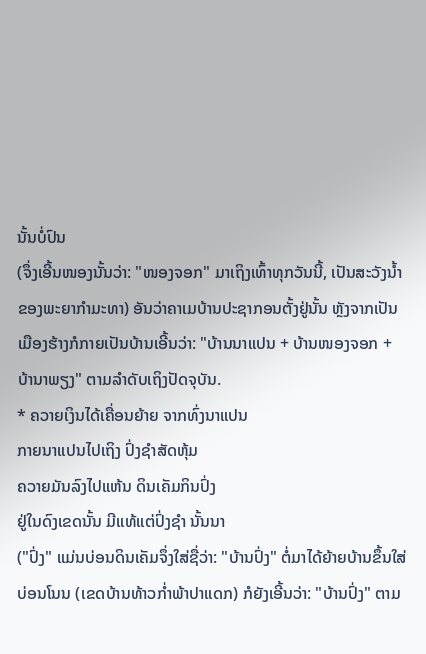ນັ້ນບໍ່ປົນ
(ຈຶ່ງເອີ້ນໜອງນັ້ນວ່າ: "ໜອງຈອກ" ມາເຖິງເທົ້າທຸກວັນນີ້, ເປັນສະວັງນໍ້າຂອງພະຍາກໍາມະທາ) ອັນວ່າຄາເມບ້ານປະຊາກອນຕັ້ງຢູ່ນັ້ນ ຫຼັງຈາກເປັນເມືອງຮ້າງກໍກາຍເປັນບ້ານເອີ້ນວ່າ: "ບ້ານນາແປນ + ບ້ານໜອງຈອກ + ບ້ານາພຽງ" ຕາມລໍາດັບເຖິງປັດຈຸບັນ.
* ຄວາຍເງິນໄດ້ເຄື່ອນຍ້າຍ ຈາກທົ່ງນາແປນ
ກາຍນາແປນໄປເຖິງ ປົ່ງຊໍາສັດຫຸ້ມ
ຄວາຍມັນລົງໄປແຫ້ນ ດິນເຄັມກິນປົ່ງ
ຢູ່ໃນດົງເຂດນັ້ນ ມີແທ້ແຕ່ປົ່ງຊໍາ ນັ້ນນາ
("ປົ່ງ" ແມ່ນບ່ອນດິນເຄັມຈຶ່ງໃສ່ຊື່ວ່າ: "ບ້ານປົ່ງ" ຕໍ່ມາໄດ້ຍ້າຍບ້ານຂຶ້ນໃສ່ບ່ອນໂນນ (ເຂດບ້ານທ້າວກໍ່າພ້າປາແດກ) ກໍຍັງເອີ້ນວ່າ: "ບ້ານປົ່ງ" ຕາມ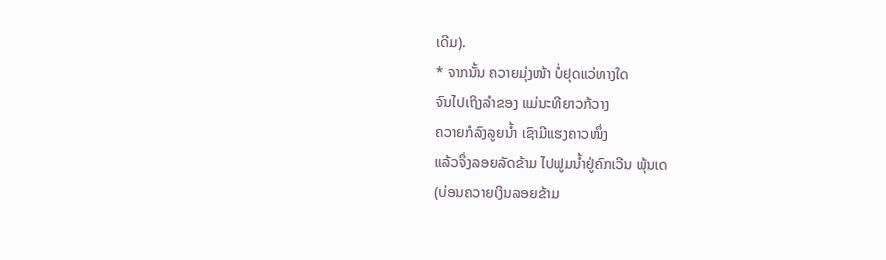ເດີມ).
* ຈາກນັ້ນ ຄວາຍມຸ່ງໜ້າ ບໍ່ຢຸດແວ່ທາງໃດ
ຈົນໄປເຖິງລໍາຂອງ ແມ່ນະທີຍາວກ້ວາງ
ຄວາຍກໍລົງລູຍນໍ້າ ເຊົາມີແຮງຄາວໜຶ່ງ
ແລ້ວຈຶ່ງລອຍລັດຂ້າມ ໄປຟູມນໍ້າຢູ່ຄົກເວີນ ພຸ້ນເດ
(ບ່ອນຄວາຍເງິນລອຍຂ້າມ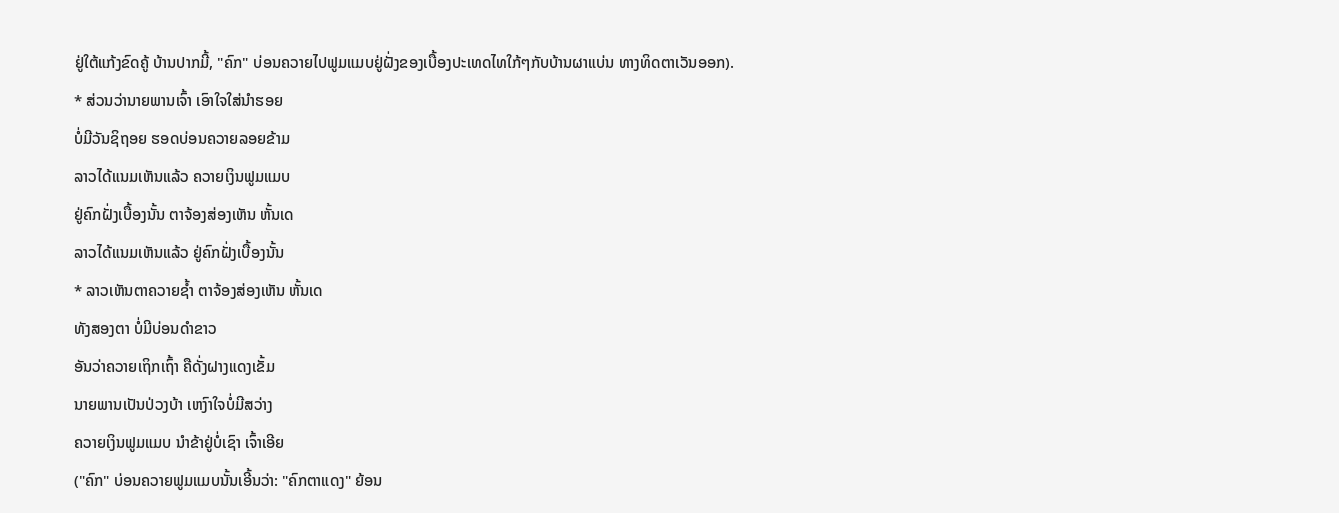ຢູ່ໃຕ້ແກ້ງຂົດຄູ້ ບ້ານປາກມີ້, "ຄົກ" ບ່ອນຄວາຍໄປຟູມແມບຢູ່ຝັ່ງຂອງເບື້ອງປະເທດໄທໃກ້ໆກັບບ້ານຜາແບ່ນ ທາງທິດຕາເວັນອອກ).
* ສ່ວນວ່ານາຍພານເຈົ້າ ເອົາໃຈໃສ່ນໍາຮອຍ
ບໍ່ມີວັນຊິຖອຍ ຮອດບ່ອນຄວາຍລອຍຂ້າມ
ລາວໄດ້ແນມເຫັນແລ້ວ ຄວາຍເງິນຟູມແມບ
ຢູ່ຄົກຝັ່ງເບື້ອງນັ້ນ ຕາຈ້ອງສ່ອງເຫັນ ຫັ້ນເດ
ລາວໄດ້ແນມເຫັນແລ້ວ ຢູ່ຄົກຝັ່ງເບື້ອງນັ້ນ
* ລາວເຫັນຕາຄວາຍຊໍ້າ ຕາຈ້ອງສ່ອງເຫັນ ຫັ້ນເດ
ທັງສອງຕາ ບໍ່ມີບ່ອນດໍາຂາວ
ອັນວ່າຄວາຍເຖິກເຖົ້າ ຄືດັ່ງຝາງແດງເຂັ້ມ
ນາຍພານເປັນປ່ວງບ້າ ເຫງົາໃຈບໍ່ມີສວ່າງ
ຄວາຍເງິນຟູມແມບ ນໍາຂ້າຢູ່ບໍ່ເຊົາ ເຈົ້າເອີຍ
("ຄົກ" ບ່ອນຄວາຍຟູມແມບນັ້ນເອີ້ນວ່າ: "ຄົກຕາແດງ" ຍ້ອນ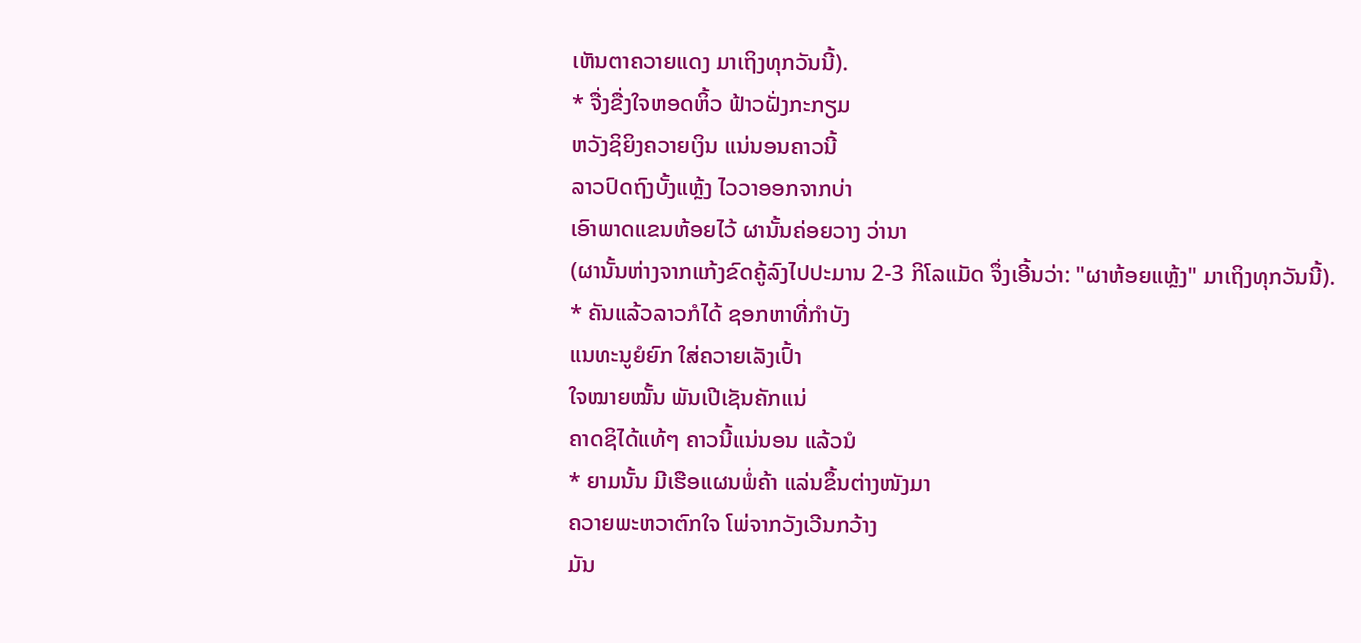ເຫັນຕາຄວາຍແດງ ມາເຖິງທຸກວັນນີ້).
* ຈື່ງຂື່ງໃຈຫອດຫິ້ວ ຟ້າວຝັ່ງກະກຽມ
ຫວັງຊິຍິງຄວາຍເງິນ ແນ່ນອນຄາວນີ້
ລາວປົດຖົງບັ້ງແຫຼ້ງ ໄວວາອອກຈາກບ່າ
ເອົາພາດແຂນຫ້ອຍໄວ້ ຜານັ້ນຄ່ອຍວາງ ວ່ານາ
(ຜານັ້ນຫ່າງຈາກແກ້ງຂົດຄູ້ລົງໄປປະມານ 2-3 ກິໂລແມັດ ຈຶ່ງເອີ້ນວ່າ: "ຜາຫ້ອຍແຫຼ້ງ" ມາເຖິງທຸກວັນນີ້).
* ຄັນແລ້ວລາວກໍໄດ້ ຊອກຫາທີ່ກໍາບັງ
ແນທະນູຍໍຍົກ ໃສ່ຄວາຍເລັງເປົ້າ
ໃຈໝາຍໝັ້ນ ພັນເປີເຊັນຄັກແນ່
ຄາດຊິໄດ້ແທ້ໆ ຄາວນີ້ແນ່ນອນ ແລ້ວນໍ
* ຍາມນັ້ນ ມີເຮືອແຜນພໍ່ຄ້າ ແລ່ນຂຶ້ນຕ່າງໜັງມາ
ຄວາຍພະຫວາຕົກໃຈ ໂພ່ຈາກວັງເວີນກວ້າງ
ມັນ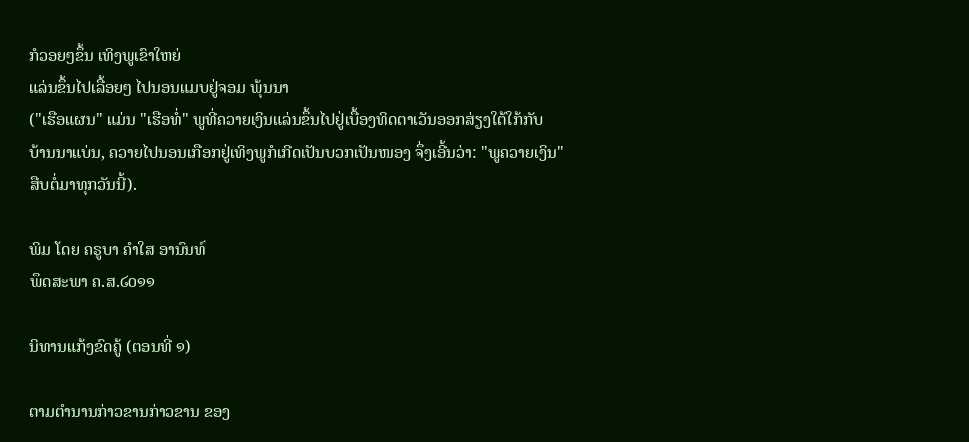ກໍວອຍໆຂຶ້ນ ເທິງພູເຂົາໃຫຍ່
ແລ່ນຂຶ້ນໄປເລື້ອຍໆ ໄປນອນແມບຢູ່ຈອມ ພຸ້ນນາ
("ເຮືອແຜນ" ແມ່ນ "ເຮືອທໍ່" ພູທີ່ຄວາຍເງິນແລ່ນຂຶ້ນໄປຢູ່ເບື້ອງທິດຕາເວັນອອກສ່ຽງໃຕ້ໃກ້ກັບ
ບ້ານນາແບ່ນ, ຄວາຍໄປນອນເກືອກຢູ່ເທິງພູກໍເກີດເປັນບວກເປັນໜອງ ຈຶ່ງເອີ້ນວ່າ: "ພູຄວາຍເງິນ"
ສືບຕໍ່ມາທຸກວັນນີ້).

ພິມ ໂດຍ ຄຣູບາ ຄຳໃສ ອານົນທ໌
ພຶດສະພາ ຄ.ສ.໒໐໑໑

ນິທານແກ້ງຂົດຄູ້ (ຕອນທີ່ ໑)

ຕາມຕໍານານກ່າວຂານກ່າວຂານ ຂອງ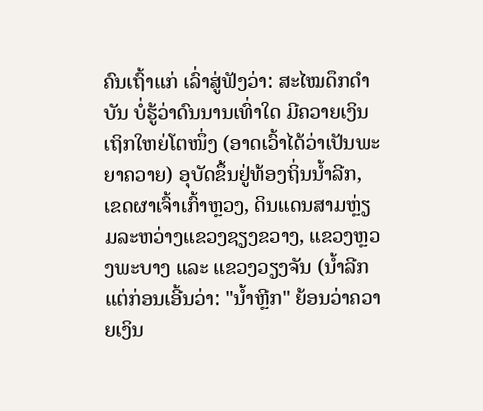ຄົນເຖົ້າແກ່ ເລົ່າສູ່ຟັງວ່າ: ສະໄໝດຶກດໍາບັນ ບໍ່ຮູ້ວ່າດົນນານເທົ່າໃດ ມີຄວາຍເງິນເຖິກໃຫຍ່ໂຕໜຶ່ງ (ອາດເວົ້າໄດ້ວ່າເປັນພະຍາຄວາຍ) ອຸບັດຂຶ້ນຢູ່ທ້ອງຖິ່ນນໍ້າລີກ, ເຂດຜາເຈົ້າເກົ້າຫຼວງ, ດິນແດນສາມຫຼ່ຽມລະຫວ່າງແຂວງຊຽງຂວາງ, ແຂວງຫຼວງພະບາງ ແລະ ແຂວງວຽງຈັນ (ນໍ້າລີກແຕ່ກ່ອນເອີ້ນວ່າ: "ນໍ້າຫຼີກ" ຍ້ອນວ່າຄວາຍເງິນ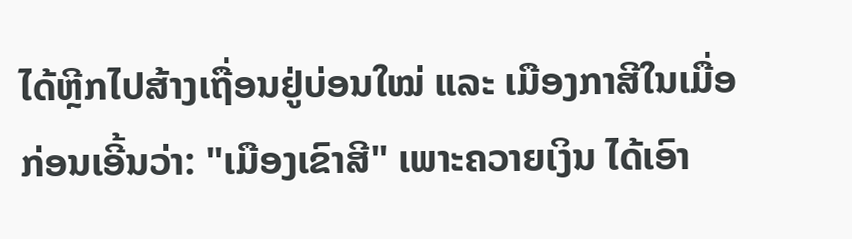ໄດ້ຫຼີກໄປສ້າງເຖື່ອນຢູ່ບ່ອນໃໝ່ ແລະ ເມືອງກາສີໃນເມື່ອກ່ອນເອີ້ນວ່າ: "ເມືອງເຂົາສີ" ເພາະຄວາຍເງິນ ໄດ້ເອົາ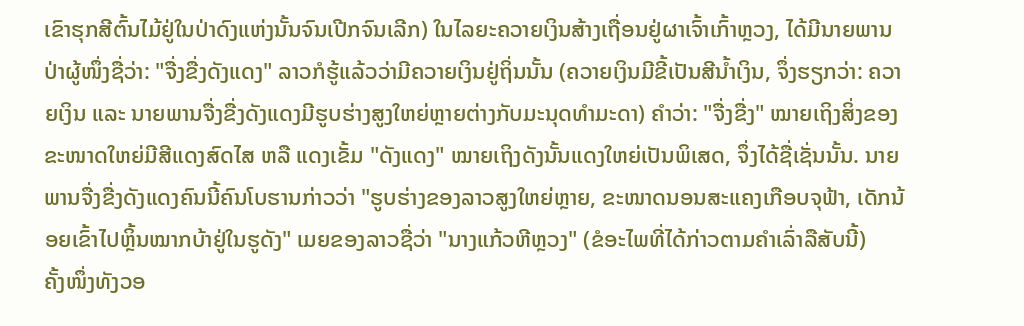ເຂົາຮຸກສີຕົ້ນໄມ້ຢູ່ໃນປ່າດົງແຫ່ງນັ້ນຈົນເປີກຈົນເລີກ) ໃນໄລຍະຄວາຍເງິນສ້າງເຖື່ອນຢູ່ຜາເຈົ້າເກົ້າຫຼວງ, ໄດ້ມີນາຍພານປ່າຜູ້ໜຶ່ງຊື່ວ່າ: "ຈື່ງຂື່ງດັງແດງ" ລາວກໍຮູ້ແລ້ວວ່າມີຄວາຍເງິນຢູ່ຖິ່ນນັ້ນ (ຄວາຍເງິນມີຂີ້ເປັນສີນໍ້າເງິນ, ຈຶ່ງຮຽກວ່າ: ຄວາຍເງິນ ແລະ ນາຍພານຈື່ງຂື່ງດັງແດງມີຮູບຮ່າງສູງໃຫຍ່ຫຼາຍຕ່າງກັບມະນຸດທໍາມະດາ) ຄໍາວ່າ: "ຈື່ງຂື່ງ" ໝາຍເຖິງສິ່ງຂອງຂະໜາດໃຫຍ່ມີສີແດງສົດໄສ ຫລື ແດງເຂັ້ມ "ດັງແດງ" ໝາຍເຖິງດັງນັ້ນແດງໃຫຍ່ເປັນພິເສດ, ຈຶ່ງໄດ້ຊື່ເຊັ່ນນັ້ນ. ນາຍພານຈື່ງຂື່ງດັງແດງຄົນນີ້ຄົນໂບຮານກ່າວວ່າ "ຮູບຮ່າງຂອງລາວສູງໃຫຍ່ຫຼາຍ, ຂະໜາດນອນສະແຄງເກືອບຈຸຟ້າ, ເດັກນ້ອຍເຂົ້າໄປຫຼິ້ນໝາກບ້າຢູ່ໃນຮູດັງ" ເມຍຂອງລາວຊື່ວ່າ "ນາງແກ້ວຫີຫຼວງ" (ຂໍອະໄພທີ່ໄດ້ກ່າວຕາມຄໍາເລົ່າລືສັບນີ້)
ຄັ້ງໜຶ່ງທັງວອ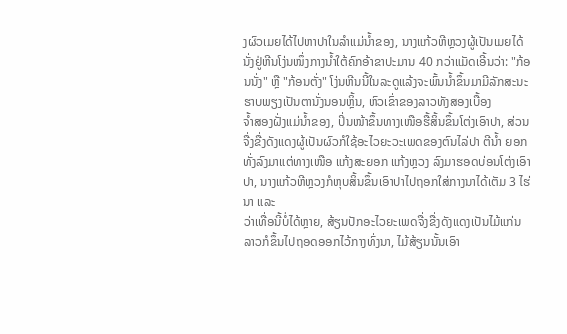ງຜົວເມຍໄດ້ໄປຫາປາໃນລໍາແມ່ນໍ້າຂອງ, ນາງແກ້ວຫີຫຼວງຜູ້ເປັນເມຍໄດ້ນັ່ງຢູ່ຫີນໂງ່ນໜຶ່ງກາງນໍ້າໃຕ້ຄົກອ້າຂາປະມານ 40 ກວ່າແມັດເອີ້ນວ່າ: "ກ້ອນນັ່ງ" ຫຼື "ກ້ອນຕັ່ງ" ໂງ່ນຫີນນີ້ໃນລະດູແລ້ງຈະພົ້ນນໍ້າຂຶ້ນມາມີລັກສະນະຮາບພຽງເປັນຕານັ່ງນອນຫຼິ້ນ, ຫົວເຂົ່າຂອງລາວທັງສອງເບື້ອງ
ຈໍ້າສອງຝັ່ງແມ່ນໍ້າຂອງ, ປິ່ນໜ້າຂຶ້ນທາງເໜືອຮື້ສິ້ນຂຶ້ນໂຕ່ງເອົາປາ, ສ່ວນຈື່ງຂື່ງດັງແດງຜູ້ເປັນຜົວກໍໃຊ້ອະໄວຍະວະເພດຂອງຕົນໄລ່ປາ ຕີນໍ້າ ຍອກທັ່ງລົງມາແຕ່ທາງເໜືອ ແກ້ງສະຍອກ ແກ້ງຫຼວງ ລົງມາຮອດບ່ອນໂຕ່ງເອົາປາ, ນາງແກ້ວຫີຫຼວງກໍຫຸບສິ້ນຂຶ້ນເອົາປາໄປຖອກໃສ່ກາງນາໄດ້ເຕັມ 3 ໄຮ່ນາ ແລະ
ວ່າເທື່ອນີ້ບໍ່ໄດ້ຫຼາຍ, ສ້ຽນປັກອະໄວຍະເພດຈື່ງຂື່ງດັງແດງເປັນໄມ້ແກ່ນ ລາວກໍຂຶ້ນໄປຖອດອອກໄວ້ກາງທົ່ງນາ, ໄມ້ສ້ຽນນັ້ນເອົາ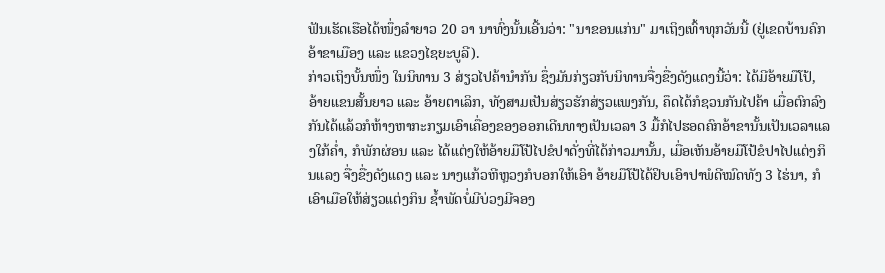ຟັນເຮັດເຮືອໄດ້ໜຶ່ງລໍາຍາວ 20 ວາ ນາທົ່ງນັ້ນເອີ້ນວ່າ: "ນາຂອນແກ່ນ" ມາເຖິງເທົ້າທຸກວັນນີ້ (ຢູ່ເຂດບ້ານຄົກອ້າຂາເມືອງ ແລະ ແຂວງໄຊຍະບູລີ).
ກ່າວເຖິງບັ້ນໜຶ່ງ ໃນນິທານ 3 ສ່ຽວໄປຄ້ານໍາກັນ ຊຶ່ງມັນກ່ຽວກັບນິທານຈື່ງຂື່ງດັງແດງນີ້ວ່າ: ໄດ້ມີອ້າຍມືໂປ້, ອ້າຍແຂນສັ້ນຍາວ ແລະ ອ້າຍຕາເລິກ, ທັງສາມເປັນສ່ຽວຮັກສ່ຽວແພງກັນ, ຄຶດໄດ້ກໍຊວນກັນໄປຄ້າ ເມື່ອຕົກລົງກັນໄດ້ແລ້ວກໍຫ້າງຫາກະກຽມເອົາເຄື່ອງຂອງອອກເດີນທາງເປັນເວລາ 3 ມື້ກໍໄປຮອດຄົກອ້າຂານັ້ນເປັນເວລາແລງໃກ້ຄໍ່າ, ກໍພັກຜ່ອນ ແລະ ໄດ້ແຕ່ງໃຫ້ອ້າຍມືໂປ້ໄປຂໍປາດັ່ງທີ່ໄດ້ກ່າວມານັ້ນ, ເມື່ອເຫັນອ້າຍມືໂປ້ຂໍປາໄປແຕ່ງກິນແລງ ຈື່ງຂື່ງດັງແດງ ແລະ ນາງແກ້ວຫີຫຼວງກໍບອກໃຫ້ເອົາ ອ້າຍມືໂປ້ໄດ້ຢິບເອົາປາພໍດີໝົດທັງ 3 ໄຮ່ນາ, ກໍເອົາເມືອໃຫ້ສ່ຽວແຕ່ງກິນ ຊໍ້າພັດບໍ່ມີບ່ວງມີຈອງ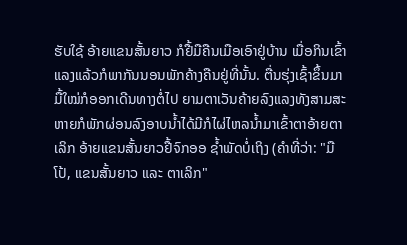ຮັບໃຊ້ ອ້າຍແຂນສັ້ນຍາວ ກໍຢື້ມືຄືນເມືອເອົາຢູ່ບ້ານ ເມື່ອກິນເຂົ້າແລງແລ້ວກໍພາກັນນອນພັກຄ້າງຄືນຢູ່ທີ່ນັ້ນ. ຕື່ນຮຸ່ງເຊົ້າຂຶ້ນມາມື້ໃໝ່ກໍອອກເດີນທາງຕໍ່ໄປ ຍາມຕາເວັນຄ້າຍລົງແລງທັງສາມສະຫາຍກໍພັກຜ່ອນລົງອາບນໍ້າໄດ້ມີກໍໄຜ່ໄຫລນໍ້າມາເຂົ້າຕາອ້າຍຕາເລິກ ອ້າຍແຂນສັ້ນຍາວຢື້ຈົກອອ ຊໍ້າພັດບໍ່ເຖິງ (ຄໍາທີ່ວ່າ: "ມືໂປ້, ແຂນສັ້ນຍາວ ແລະ ຕາເລິກ"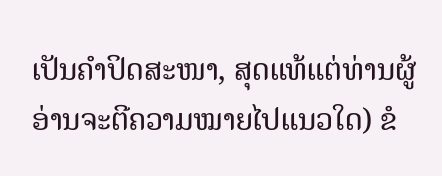ເປັນຄໍາປິດສະໜາ, ສຸດແທ້ແຕ່ທ່ານຜູ້ອ່ານຈະຕີຄວາມໝາຍໄປແນວໃດ) ຂໍ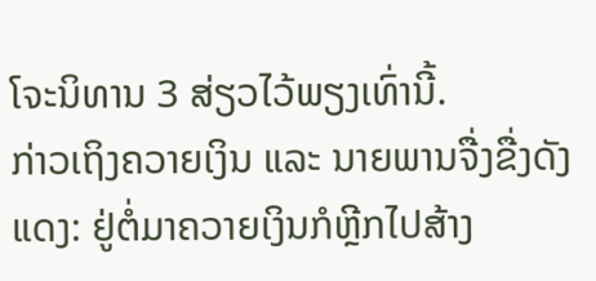ໂຈະນິທານ 3 ສ່ຽວໄວ້ພຽງເທົ່ານີ້.
ກ່າວເຖິງຄວາຍເງິນ ແລະ ນາຍພານຈື່ງຂື່ງດັງແດງ: ຢູ່ຕໍ່ມາຄວາຍເງິນກໍຫຼີກໄປສ້າງ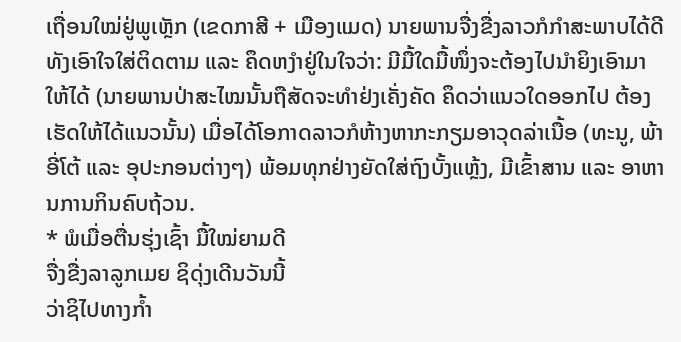ເຖື່ອນໃໝ່ຢູ່ພູເຫຼັກ (ເຂດກາສີ + ເມືອງແມດ) ນາຍພານຈື່ງຂື່ງລາວກໍກໍາສະພາບໄດ້ດີທັງເອົາໃຈໃສ່ຕິດຕາມ ແລະ ຄຶດຫງໍາຢູ່ໃນໃຈວ່າ: ມີມື້ໃດມື້ໜຶ່ງຈະຕ້ອງໄປນໍາຍິງເອົາມາໃຫ້ໄດ້ (ນາຍພານປ່າສະໄໝນັ້ນຖືສັດຈະທໍາຢ່ງເຄັ່ງຄັດ ຄຶດວ່າແນວໃດອອກໄປ ຕ້ອງເຮັດໃຫ້ໄດ້ແນວນັ້ນ) ເມື່ອໄດ້ໂອກາດລາວກໍຫ້າງຫາກະກຽມອາວຸດລ່າເນື້ອ (ທະນູ, ພ້າອີ່ໂຕ້ ແລະ ອຸປະກອນຕ່າງໆ) ພ້ອມທຸກຢ່າງຍັດໃສ່ຖົງບັ້ງແຫຼ້ງ, ມີເຂົ້າສານ ແລະ ອາຫານການກິນຄົບຖ້ວນ.
* ພໍເມື່ອຕື່ນຮຸ່ງເຊົ້າ ມື້ໃໝ່ຍາມດີ
ຈື່ງຂື່ງລາລູກເມຍ ຊິດຸ່ງເດີນວັນນີ້
ວ່າຊິໄປທາງກໍ້າ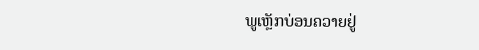ພູເຫຼັກບ່ອນຄວາຍຢູ່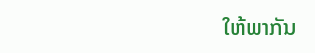ໃຫ້ພາກັນ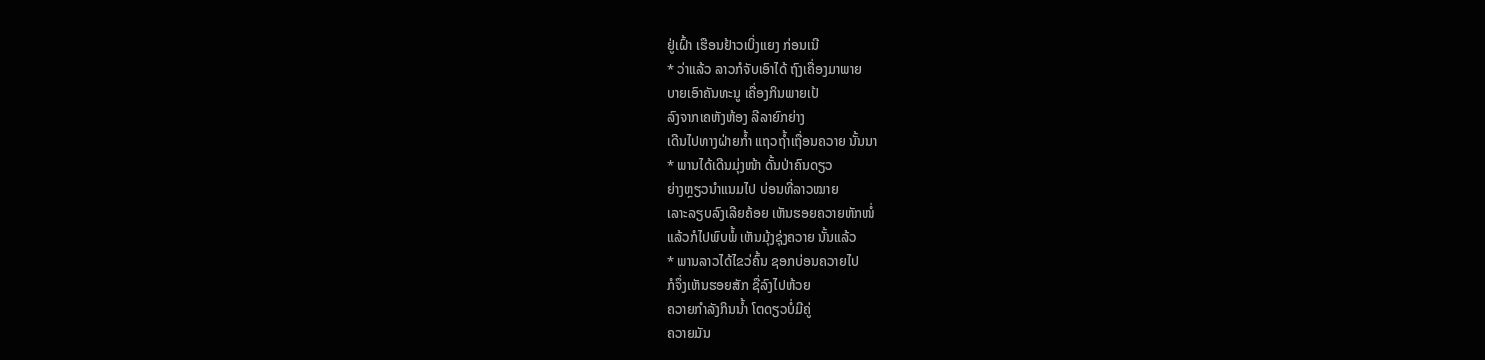ຢູ່ເຝົ້າ ເຮືອນຢ້າວເບິ່ງແຍງ ກ່ອນເນີ
* ວ່າແລ້ວ ລາວກໍຈັບເອົາໄດ້ ຖົງເຄື່ອງມາພາຍ
ບາຍເອົາຄັນທະນູ ເຄື່ອງກິນພາຍເປ້
ລົງຈາກເຄຫັງຫ້ອງ ລີລາຍົກຍ່າງ
ເດີນໄປທາງຝ່າຍກໍ້າ ແຖວຖໍ້າເຖື່ອນຄວາຍ ນັ້ນນາ
* ພານໄດ້ເດີນມຸ່ງໜ້າ ດັ້ນປ່າຄົນດຽວ
ຍ່າງຫຼຽວນໍາແນມໄປ ບ່ອນທີ່ລາວໝາຍ
ເລາະລຽບລົງເລີຍຄ້ອຍ ເຫັນຮອຍຄວາຍຫັກໜໍ່
ແລ້ວກໍໄປພົບພໍ້ ເຫັນມຸ້ງຊຸ່ງຄວາຍ ນັ້ນແລ້ວ
* ພານລາວໄດ້ໄຂວ່ຄົ້ນ ຊອກບ່ອນຄວາຍໄປ
ກໍຈຶ່ງເຫັນຮອຍສັກ ຊື່ລົງໄປຫ້ວຍ
ຄວາຍກໍາລັງກິນນໍ້າ ໂຕດຽວບໍ່ມີຄູ່
ຄວາຍມັນ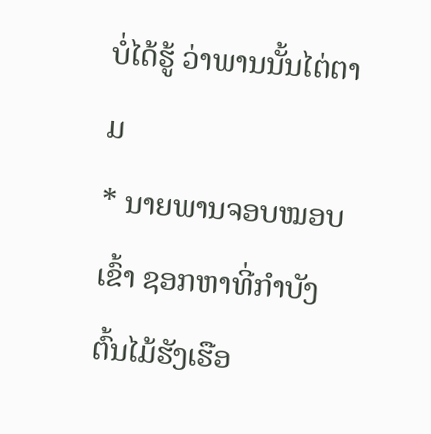ບໍ່ໄດ້ຮູ້ ວ່າພານນັ້ນໄຕ່ຕາມ
* ນາຍພານຈອບໝອບເຂົ້າ ຊອກຫາທີ່ກໍາບັງ
ຕົ້ນໄມ້ຮັງເຮືອ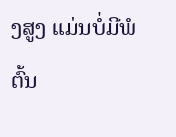ງສູງ ແມ່ນບໍ່ມີພໍຕົ້ນ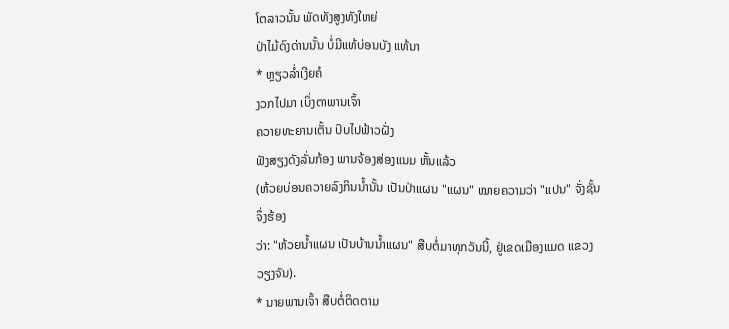ໂຕລາວນັ້ນ ພັດທັງສູງທັງໃຫຍ່
ປ່າໄມ້ດົງດ່ານນັ້ນ ບໍ່ມີແທ້ບ່ອນບັງ ແທ້ນາ
* ຫຼຽວລໍ່າເງີຍຄໍ
ງວກໄປມາ ເບິ່ງຕາພານເຈົ້າ
ຄວາຍທະຍານເຕັ້ນ ປົບໄປຟ້າວຝັ່ງ
ຟັງສຽງດັງລັ່ນກ້ອງ ພານຈ້ອງສ່ອງແນມ ຫັ້ນແລ້ວ
(ຫ້ວຍບ່ອນຄວາຍລົງກິນນໍ້ານັ້ນ ເປັນປ່າແຜນ "ແຜນ" ໝາຍຄວາມວ່າ "ແປນ" ຈັ່ງຊັ້ນຈຶ່ງຮ້ອງ
ວ່າ: "ຫ້ວຍນໍ້າແຜນ ເປັນບ້ານນໍ້າແຜນ" ສືບຕໍ່ມາທຸກວັນນີ້, ຢູ່ເຂດເມືອງແມດ ແຂວງວຽງຈັນ).
* ນາຍພານເຈົ້າ ສືບຕໍ່ຕິດຕາມ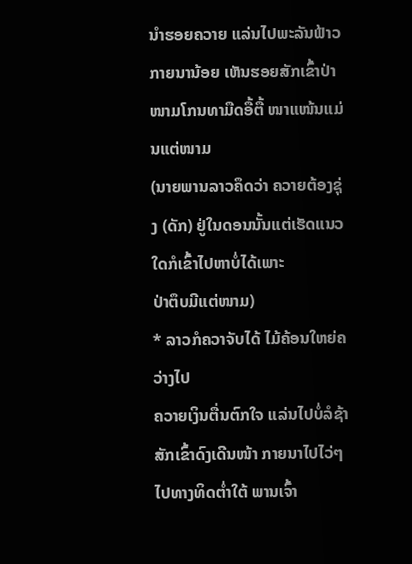ນໍາຮອຍຄວາຍ ແລ່ນໄປພະລັນຟ້າວ
ກາຍນານ້ອຍ ເຫັນຮອຍສັກເຂົ້າປ່າ
ໜາມໂກນທາມືດອື້ຕື້ ໜາແໜ້ນແມ່ນແຕ່ໜາມ
(ນາຍພານລາວຄຶດວ່າ ຄວາຍຕ້ອງຊຸ່ງ (ດັກ) ຢູ່ໃນດອນນັ້ນແຕ່ເຮັດແນວໃດກໍເຂົ້າໄປຫາບໍ່ໄດ້ເພາະ
ປ່າຕຶບມີແຕ່ໜາມ)
* ລາວກໍຄວາຈັບໄດ້ ໄມ້ຄ້ອນໃຫຍ່ຄວ່າງໄປ
ຄວາຍເງິນຕື່ນຕົກໃຈ ແລ່ນໄປບໍ່ລໍຊ້າ
ສັກເຂົ້າດົງເດີນໜ້າ ກາຍນາໄປໄວ່ໆ
ໄປທາງທິດຕໍ່າໃຕ້ ພານເຈົ້າ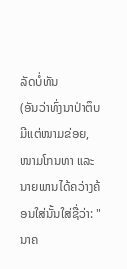ລັດບໍ່ທັນ
(ອັນວ່າທົ່ງນາປ່າຕຶບ ມີແຕ່ໜາມຂ່ອຍ, ໜາມໂກນທາ ແລະ ນາຍພານໄດ້ຄວ່າງຄ້ອນໃສ່ນັ້ນໃສ່ຊື່ວ່າ: "ນາຄ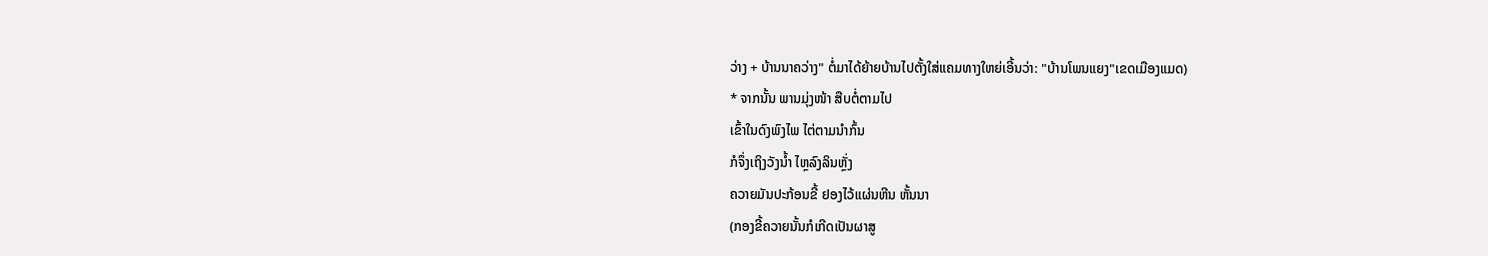ວ່າງ + ບ້ານນາຄວ່າງ" ຕໍ່ມາໄດ້ຍ້າຍບ້ານໄປຕັ້ງໃສ່ແຄມທາງໃຫຍ່ເອີ້ນວ່າ: "ບ້ານໂພນແຍງ"ເຂດເມືອງແມດ)
* ຈາກນັ້ນ ພານມຸ່ງໜ້າ ສືບຕໍ່ຕາມໄປ
ເຂົ້າໃນດົງພົງໄພ ໄຕ່ຕາມນໍາກົ້ນ
ກໍຈຶ່ງເຖິງວັງນໍ້າ ໄຫຼລົງລິນຫຼັ່ງ
ຄວາຍມັນປະກ້ອນຂີ້ ຢອງໄວ້ແຜ່ນຫີນ ຫັ້ນນາ
(ກອງຂີ້ຄວາຍນັ້ນກໍເກີດເປັນຜາສູ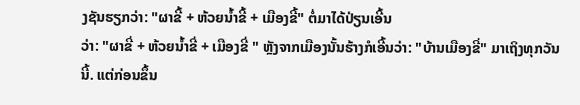ງຊັນຮຽກວ່າ: "ຜາຂີ້ + ຫ້ວຍນໍ້າຂີ້ + ເມືອງຂີ້" ຕໍ່ມາໄດ້ປ່ຽນເອີ້ນ
ວ່າ: "ຜາຂີ່ + ຫ້ວຍນໍ້າຂີ່ + ເມືອງຂີ່ " ຫຼັງຈາກເມືອງນັ້ນຮ້າງກໍເອີ້ນວ່າ: "ບ້ານເມືອງຂີ່" ມາເຖິງທຸກວັນ
ນີ້. ແຕ່ກ່ອນຂຶ້ນ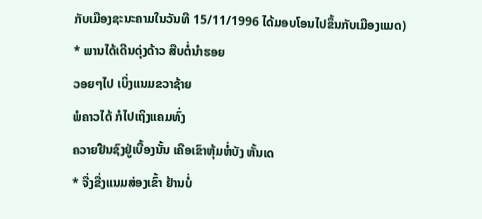ກັບເມືອງຊະນະຄາມໃນວັນທີ 15/11/1996 ໄດ້ມອບໂອນໄປຂຶ້ນກັບເມືອງແມດ)
* ພານໄດ້ເດີນດຸ່ງດ້າວ ສືບຕໍ່ນໍາຮອຍ
ວອຍໆໄປ ເບິ່ງແນມຂວາຊ້າຍ
ພໍຄາວໄດ້ ກໍໄປເຖິງແຄມທົ່ງ
ຄວາຍຢືນຊົງຢູ່ເບື້ອງນັ້ນ ເຄືອເຂົາຫຸ້ມຫໍ່ບັງ ຫັ້ນເດ
* ຈື່ງຂື່ງແນມສ່ອງເຂົ້າ ຢ້ານບໍ່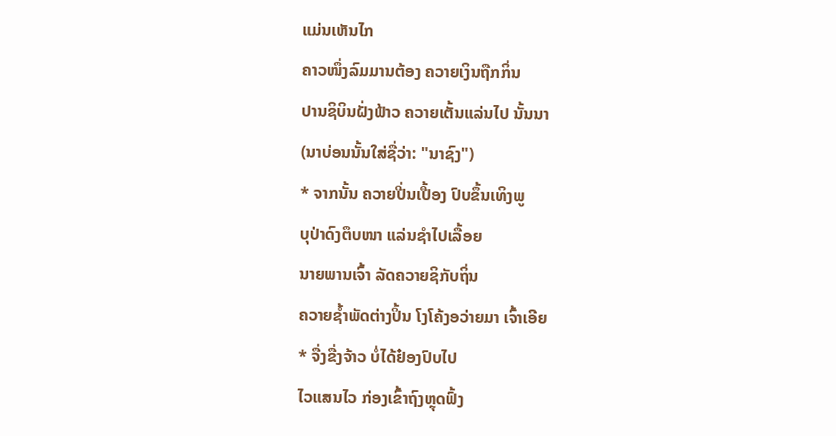ແມ່ນເຫັນໄກ
ຄາວໜຶ່ງລົມມານຕ້ອງ ຄວາຍເງິນຖືກກິ່ນ
ປານຊິບິນຝັ່ງຟ້າວ ຄວາຍເຕັ້ນແລ່ນໄປ ນັ້ນນາ
(ນາບ່ອນນັ້ນໃສ່ຊື່ວ່າ: "ນາຊົງ")
* ຈາກນັ້ນ ຄວາຍປີ່ນເປື້ອງ ປົບຂຶ້ນເທິງພູ
ບຸປ່າດົງຕຶບໜາ ແລ່ນຊໍາໄປເລື້ອຍ
ນາຍພານເຈົ້າ ລັດຄວາຍຊິກັບຖິ່ນ
ຄວາຍຊໍ້າພັດຕ່າງປິ້ນ ໂງໂຄ້ງອວ່າຍມາ ເຈົ້າເອີຍ
* ຈື່ງຂື່ງຈ້າວ ບໍ່ໄດ້ຢ໋ອງປົບໄປ
ໄວແສນໄວ ກ່ອງເຂົ້າຖົງຫຼຸດຟົ້ງ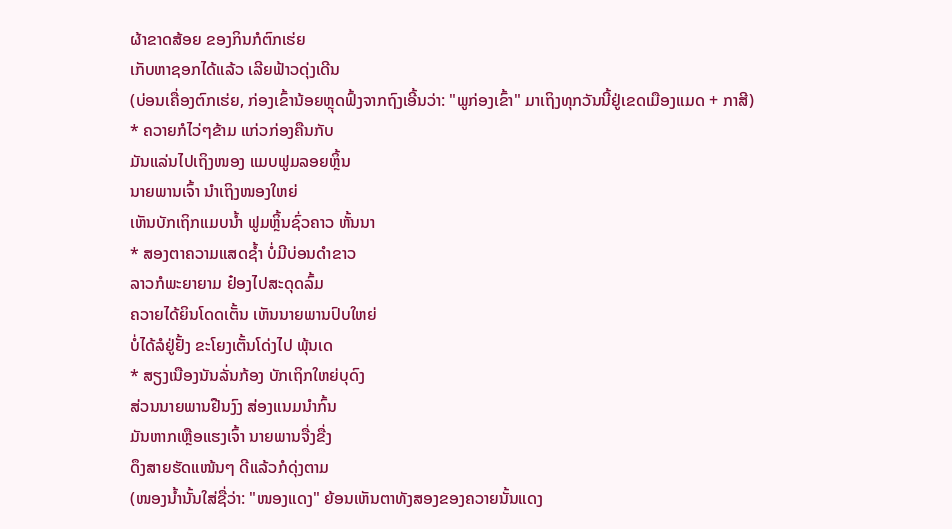ຜ້າຂາດສ້ອຍ ຂອງກິນກໍຕົກເຮ່ຍ
ເກັບຫາຊອກໄດ້ແລ້ວ ເລີຍຟ້າວດຸ່ງເດີນ
(ບ່ອນເຄື່ອງຕົກເຮ່ຍ, ກ່ອງເຂົ້ານ້ອຍຫຼຸດຟົ້ງຈາກຖົງເອີ້ນວ່າ: "ພູກ່ອງເຂົ້າ" ມາເຖິງທຸກວັນນີ້ຢູ່ເຂດເມືອງແມດ + ກາສີ)
* ຄວາຍກໍໄວ່ໆຂ້າມ ແກ່ວກ່ອງຄືນກັບ
ມັນແລ່ນໄປເຖິງໜອງ ແມບຟູມລອຍຫຼິ້ນ
ນາຍພານເຈົ້າ ນໍາເຖິງໜອງໃຫຍ່
ເຫັນບັກເຖິກແມບນໍ້າ ຟູມຫຼິ້ນຊົ່ວຄາວ ຫັ້ນນາ
* ສອງຕາຄວາມແສດຊໍ້າ ບໍ່ມີບ່ອນດໍາຂາວ
ລາວກໍພະຍາຍາມ ຢ໋ອງໄປສະດຸດລົ້ມ
ຄວາຍໄດ້ຍິນໂດດເຕັ້ນ ເຫັນນາຍພານປົບໃຫຍ່
ບໍ່ໄດ້ລໍຢູ່ຢັ້ງ ຂະໂຍງເຕັ້ນໂດ່ງໄປ ພຸ້ນເດ
* ສຽງເນືອງນັນລັ່ນກ້ອງ ບັກເຖິກໃຫຍ່ບຸດົງ
ສ່ວນນາຍພານຢືນງົງ ສ່ອງແນມນໍາກົ້ນ
ມັນຫາກເຫຼືອແຮງເຈົ້າ ນາຍພານຈື່ງຂື່ງ
ດຶງສາຍຮັດແໜ້ນໆ ດີແລ້ວກໍດຸ່ງຕາມ
(ໜອງນໍ້ານັ້ນໃສ່ຊື່ວ່າ: "ໜອງແດງ" ຍ້ອນເຫັນຕາທັງສອງຂອງຄວາຍນັ້ນແດງ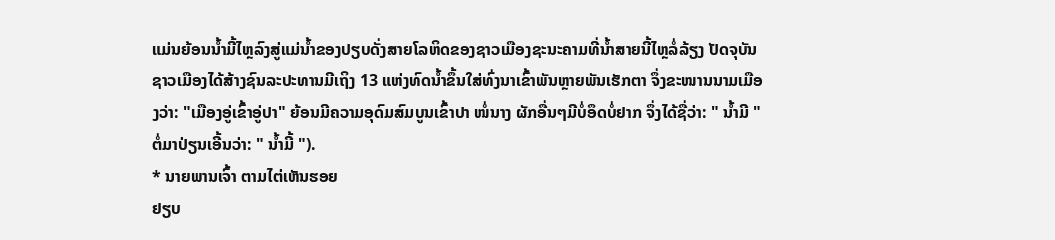ແມ່ນຍ້ອນນໍ້າມີ້ໄຫຼລົງສູ່ແມ່ນໍ້າຂອງປຽບດັ່ງສາຍໂລຫິດຂອງຊາວເມືອງຊະນະຄາມທີ່ນໍ້າສາຍນີ້ໄຫຼລໍ່ລ້ຽງ ປັດຈຸບັນຊາວເມືອງໄດ້ສ້າງຊົນລະປະທານມີເຖິງ 13 ແຫ່ງທົດນໍ້າຂຶ້ນໃສ່ທົ່ງນາເຂົ້າພັນຫຼາຍພັນເຮັກຕາ ຈຶ່ງຂະໜານນາມເມືອງວ່າ: "ເມືອງອູ່ເຂົ້າອູ່ປາ" ຍ້ອນມີຄວາມອຸດົມສົມບູນເຂົ້າປາ ໜໍ່ນາງ ຜັກອື່ນໆມີບໍ່ອຶດບໍ່ຢາກ ຈຶ່ງໄດ້ຊື່ວ່າ: " ນໍ້າມີ " ຕໍ່ມາປ່ຽນເອີ້ນວ່າ: " ນໍ້າມີ້ ").
* ນາຍພານເຈົ້າ ຕາມໄຕ່ເຫັນຮອຍ
ຢຽບ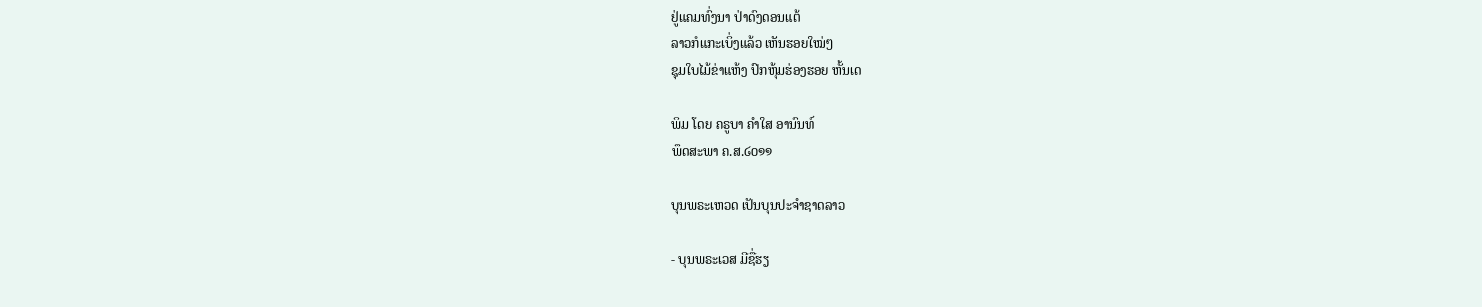ຢູ່ແຄມທົ່ງນາ ປ່າດົງດອນແຕ້
ລາວກໍແກະເບິ່ງແລ້ວ ເຫັນຮອຍໃໝ່ໆ
ຊຸມໃບໄມ້ຂ່າແຫ້ງ ປົກຫຸ້ມຮ່ອງຮອຍ ຫັ້ນເດ

ພິມ ໂດຍ ຄຣູບາ ຄຳໃສ ອານົນທ໌
ພຶດສະພາ ຄ.ສ.໒໐໑໑

ບຸນພຣະເຫວດ ເປັນບຸນປະຈໍາຊາດລາວ

- ບຸນພຣະເວສ ມີຊື່ຮຽ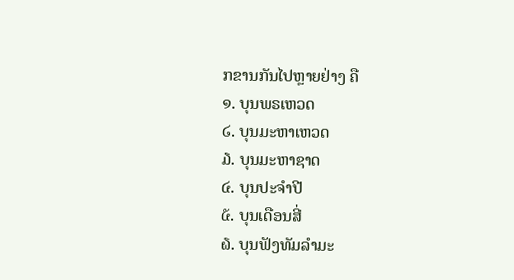ກຂານກັນໄປຫຼາຍຢ່າງ ຄື
໑. ບຸນພຣເຫວດ
໒. ບຸນມະຫາເຫວດ
໓. ບຸນມະຫາຊາດ
໔. ບຸນປະຈຳປີ
໕. ບຸນເດືອນສີ່
໖. ບຸນຟັງທັມລໍາມະ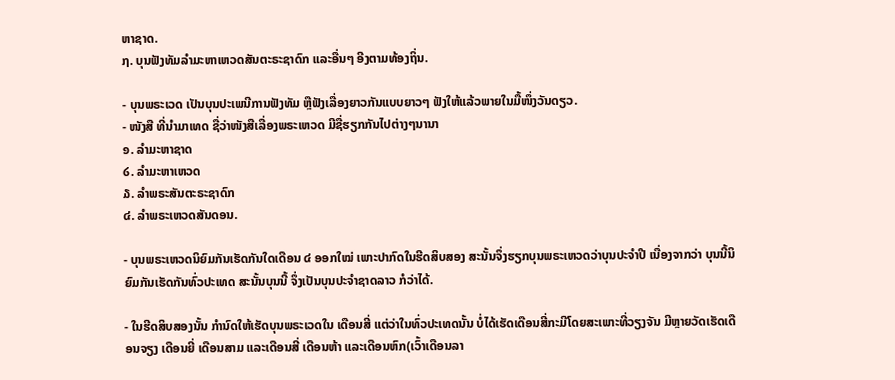ຫາຊາດ.
໗. ບຸນຟັງທັມລໍາມະຫາເຫວດສັນຕະຣະຊາດົກ ແລະອື່ນໆ ອີງຕາມທ້ອງຖິ່ນ.

- ບຸນພຣະເວດ ເປັນບຸນປະເພນີການຟັງທັມ ຫຼືຟັງເລື່ອງຍາວກັນແບບຍາວໆ ຟັງໃຫ້ແລ້ວພາຍໃນມື້ໜຶ່ງວັນດຽວ.
- ໜັງສື ທີ່ນໍາມາເທດ ຊື່ວ່າໜັງສືເລື່ອງພຣະເຫວດ ມີຊື່ຮຽກກັນໄປຕ່າງໆນານາ
໑. ລໍາມະຫາຊາດ
໒. ລໍາມະຫາເຫວດ
໓. ລໍາພຣະສັນຕະຣະຊາດົກ
໔. ລຳພຣະເຫວດສັນດອນ.

- ບຸນພຣະເຫວດນິຍົມກັນເຮັດກັນໃດເດືອນ ໔ ອອກໃໝ່ ເພາະປາກົດໃນຮີດສິບສອງ ສະນັ້ນຈຶ່ງຮຽກບຸນພຣະເຫວດວ່າບຸນປະຈໍາປີ ເນື່ອງຈາກວ່າ ບຸນນີ້ນິຍົມກັນເຮັດກັນທົ່ວປະເທດ ສະນັ້ນບຸນນີ້ ຈຶ່ງເປັນບຸນປະຈໍາຊາດລາວ ກໍວ່າໄດ້.

- ໃນຮີດສິບສອງນັ້ນ ກໍານົດໃຫ້ເຮັດບຸນພຣະເວດໃນ ເດືອນສີ່ ແຕ່ວ່າໃນທົ່ວປະເທດນັ້ນ ບໍ່ໄດ້ເຮັດເດືອນສີ່ກະມີໂດຍສະເພາະທີ່ວຽງຈັນ ມີຫຼາຍວັດເຮັດເດືອນຈຽງ ເດືອນຍີ່ ເດືອນສາມ ແລະເດືອນສີ່ ເດືອນຫ້າ ແລະເດືອນຫົກ(ເວົ້າເດືອນລາ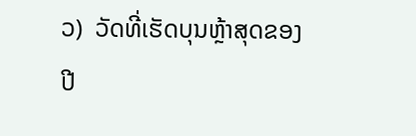ວ)  ວັດທີ່ເຮັດບຸນຫຼ້າສຸດຂອງປີ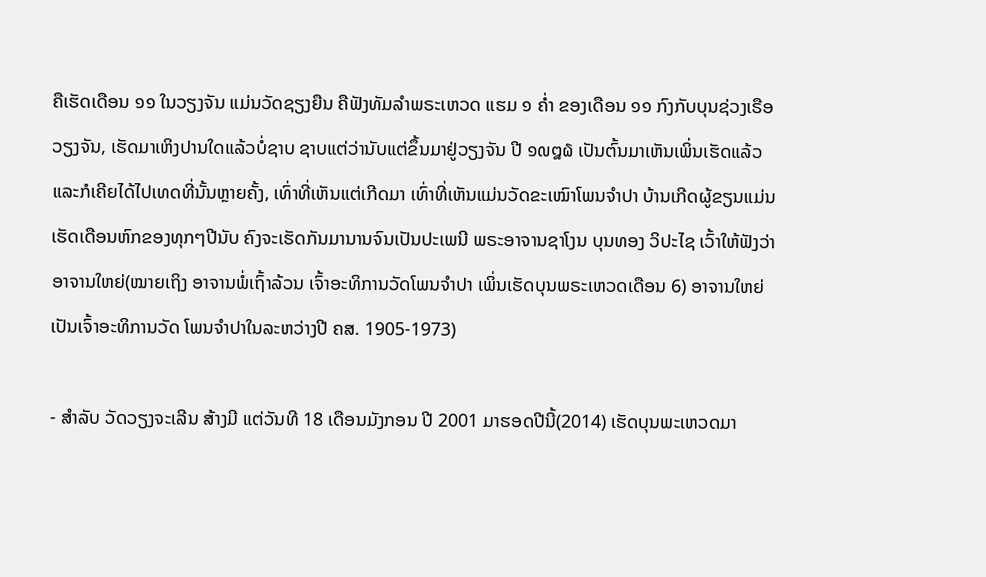ຄືເຮັດເດືອນ ໑໑ ໃນວຽງຈັນ ແມ່ນວັດຊຽງຍືນ ຄືຟັງທັມລໍາພຣະເຫວດ ແຮມ ໑ ຄໍ່າ ຂອງເດືອນ ໑໑ ກົງກັບບຸນຊ່ວງເຣືອວຽງຈັນ, ເຮັດມາເຫິງປານໃດແລ້ວບໍ່ຊາບ ຊາບແຕ່ວ່ານັບແຕ່ຂຶ້ນມາຢູ່ວຽງຈັນ ປີ ໑໙໘໖ ເປັນຕົ້ນມາເຫັນເພິ່ນເຮັດແລ້ວ ແລະກໍເຄີຍໄດ້ໄປເທດທີ່ນັ້ນຫຼາຍຄັ້ງ, ເທົ່າທີ່ເຫັນແຕ່ເກີດມາ ເທົ່າທີ່ເຫັນແມ່ນວັດຂະເໝົາໂພນຈຳປາ ບ້ານເກີດຜູ້ຂຽນແມ່ນເຮັດເດືອນຫົກຂອງທຸກໆປີນັບ ຄົງຈະເຮັດກັນມານານຈົນເປັນປະເພນີ ພຣະອາຈານຊາໂງນ ບຸນທອງ ວິປະໄຊ ເວົ້າໃຫ້ຟັງວ່າ ອາຈານໃຫຍ່(ໝາຍເຖິງ ອາຈານພໍ່ເຖົ້າລ້ວນ ເຈົ້າອະທິການວັດໂພນຈຳປາ ເພິ່ນເຮັດບຸນພຣະເຫວດເດືອນ 6) ອາຈານໃຫຍ່ເປັນເຈົ້າອະທິການວັດ ໂພນຈຳປາໃນລະຫວ່າງປີ ຄສ. 1905-1973)

- ສໍາລັບ ວັດວຽງຈະເລີນ ສ້າງມີ ແຕ່ວັນທີ 18 ເດືອນມັງກອນ ປີ 2001 ມາຮອດປີນີ້(2014) ເຮັດບຸນພະເຫວດມາ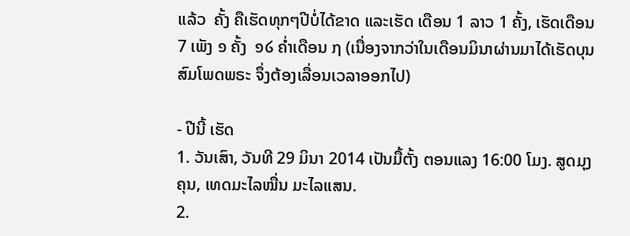ແລ້ວ  ຄັ້ງ ຄືເຮັດທຸກໆປີບໍ່ໄດ້ຂາດ ແລະເຮັດ ເດືອນ 1 ລາວ 1 ຄັ້ງ, ເຮັດເດືອນ 7 ເພັງ ໑ ຄັ້ງ  ໑໒ ຄໍ່າເດືອນ ໗ (ເນື່ອງຈາກວ່າໃນເດືອນມິນາຜ່ານມາໄດ້ເຮັດບຸນສົມໂພດພຣະ ຈຶ່ງຕ້ອງເລື່ອນເວລາອອກໄປ)

- ປີນີ້ ເຮັດ
1. ວັນເສົາ, ວັນທີ 29 ມິນາ 2014 ເປັນມື້ຕັ້ງ ຕອນແລງ 16:00 ໂມງ. ສູດມຸງຄຸນ, ເທດມະໄລໝື່ນ ມະໄລແສນ.
2.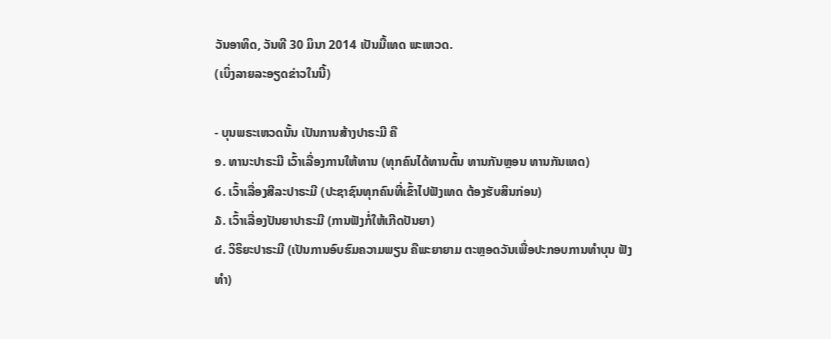ວັນອາທິດ, ວັນທີ 30 ມິນາ 2014 ເປັນມື້ເທດ ພະເຫວດ.
(ເບິ່ງລາຍລະອຽດຂ່າວໃນນີ້)

- ບຸນພຣະເຫວດນັ້ນ ເປັນການສ້າງປາຣະມີ ຄື
໑. ທານະປາຣະມີ ເວົ້າເລື່ອງການໃຫ້ທານ (ທຸກຄົນໄດ້ທານຕົ້ນ ທານກັນຫຼອນ ທານກັນເທດ)
໒. ເວົ້າເລື່ອງສີລະປາຣະມີ (ປະຊາຊົນທຸກຄົນທີ່ເຂົ້າໄປຟັງເທດ ຕ້ອງຮັບສິນກ່ອນ)
໓. ເວົ້າເລື່ອງປັນຍາປາຣະມີ (ການຟັງກໍ່ໃຫ້ເກີດປັນຍາ)
໔. ວິຣິຍະປາຣະມີ (ເປັນການອົບຮົມຄວາມພຽນ ຄືພະຍາຍາມ ຕະຫຼອດວັນເພື່ອປະກອບການທຳບຸນ ຟັງທຳ)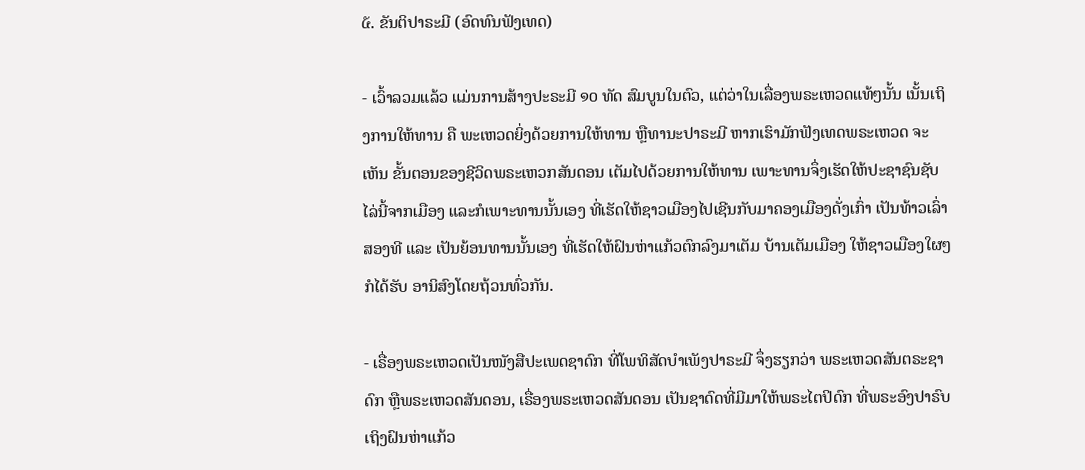໕. ຂັນຕິປາຣະມີ (ອົດທົນຟັງເທດ)

- ເວົ້າລວມແລ້ວ ແມ່ນການສ້າງປະຣະມີ ໑໐ ທັດ ສົມບູນໃນຕົວ, ແຕ່ວ່າໃນເລື່ອງພຣະເຫວດແທ້ໆນັ້ນ ເນັ້ນເຖິງການໃຫ້ທານ ຄື ພະເຫວດຍິ່ງດ້ວຍການໃຫ້ທານ ຫຼືທານະປາຣະມີ ຫາກເຮົາມັກຟັງເທດພຣະເຫວດ ຈະເຫັນ ຂັ້ນຕອນຂອງຊີວິດພຣະເຫວກສັນດອນ ເຕັມໄປດ້ວຍການໃຫ້ທານ ເພາະທານຈຶ່ງເຮັດໃຫ້ປະຊາຊົນຊັບໄລ່ນີ້ຈາກເມືອງ ແລະກໍເພາະທານນັ້ນເອງ ທີ່ເຮັດໃຫ້ຊາວເມືອງໄປເຊີນກັບມາຄອງເມືອງດັ່ງເກົ່າ ເປັນທ້າວເລົ່າສອງທີ ແລະ ເປັນຍ້ອນທານນັ້ນເອງ ທີ່ເຮັດໃຫ້ຝົນຫ່າແກ້ວຕົກລົງມາເຕັມ ບ້ານເຕັມເມືອງ ໃຫ້ຊາວເມືອງໃຜໆ ກໍໄດ້ຮັບ ອານິສົງໂດຍຖ້ວນທົ່ວກັນ.

- ເຣື່ອງພຣະເຫວດເປັນໜັງສືປະເພດຊາດົກ ທີ່ໂພທິສັດບໍາເພັງປາຣະມີ ຈຶ່ງຮຽກວ່າ ພຣະເຫວດສັນຕຣະຊາດົກ ຫຼືພຣະເຫວດສັນດອນ, ເຣື່ອງພຣະເຫວດສັນດອນ ເປັນຊາດົດທີ່ມີມາໃຫ້ພຣະໄຕປິດົກ ທີ່ພຣະອົງປາຣົບເຖິງຝົນຫ່າແກ້ວ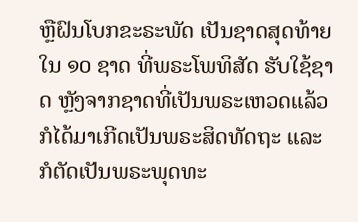ຫຼືຝົນໂບກຂະຣະພັດ ເປັນຊາດສຸດທ້າຍໃນ ໑໐ ຊາດ ທີ່ພຣະໂພທິສັດ ຮັບໃຊ້ຊາດ ຫຼັງຈາກຊາດທີ່ເປັນພຣະເຫວດແລ້ວ ກໍໄດ້ມາເກີດເປັນພຣະສິດທັດຖະ ແລະກໍຕັດເປັນພຣະພຸດທະ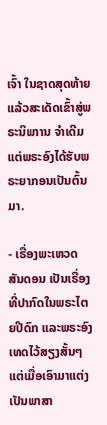ເຈົ້າ ໃນຊາດສຸດທ້າຍ ແລ້ວສະເດັດເຂົ້າສູ່ພຣະນິພາານ ຈໍາເດີມແຕ່ພຣະອົງໄດ້ຮັບພຣະຍາກອນເປັນຕົ້ນມາ.

- ເຣື່ອງພະເຫວດສັນດອນ ເປັນເຣື່ອງທີ່ປາກົດໃນພຣະໄຕຍປີດົກ ແລະພຣະອົງເທດໄວ້ສຽງສັ້ນໆ ແຕ່ເມື່ອເອົາມາແຕ່ງ ເປັນພາສາ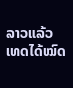ລາວແລ້ວ ເທດໄດ້ໝົດ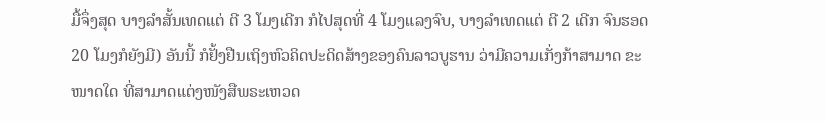ມື້ຈຶ່ງສຸດ ບາງລໍາສັ້ນເທດແຕ່ ຕີ 3 ໂມງເດີກ ກໍໄປສຸດທີ່ 4 ໂມງແລງຈົບ, ບາງລໍາເທດແຕ່ ຕີ 2 ເດີກ ຈົນຮອດ 20 ໂມງກໍຍັງມີ) ອັນນີ້ ກໍຢັ້ງຢືນເຖິງຫົວຄິດປະດິດສ້າງຂອງຄົນລາວບູຮານ ວ່າມີຄວາມເກັ່ງກ້າສາມາດ ຂະໜາດໃດ ທີ່ສາມາດແຕ່ງໜັງສືພຣະເຫວດ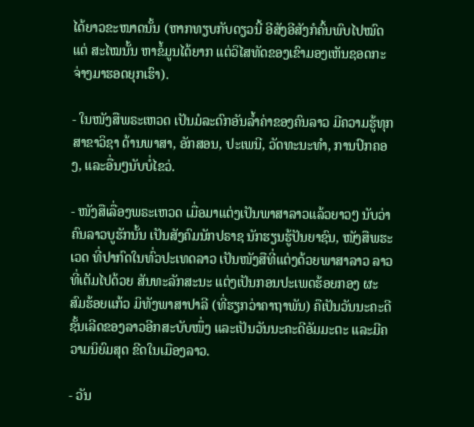ໄດ້ຍາວຂະໜາດນັ້ນ (ຫາກທຽບກັບດຽວນີ້ ອີສັງອີສັງກໍຄົ້ນພົບໄປໝົດ ແຕ່ ສະໄໝນັ້ນ ຫາຂໍ້ມູນໄດ້ຍາກ ແຕ່ວິໄສທັດຂອງເຂົາມອງເຫັນຊອດກະຈ່າງມາຮອດຍຸກເຮົາ).

- ໃນໜັງສືພຣະເຫວດ ເປັນມໍລະດົກອັນລໍ້າຄ່າຂອງຄົນລາວ ມີຄວາມຮູ້ທຸກສາຂາວິຊາ ດ້ານພາສາ, ອັກສອນ, ປະເພນີ, ວັດທະນະທຳ, ການປົກຄອງ, ແລະອື່ນໆນັບບໍ່ໄຂວ່.

- ໜັງສືເລື່ອງພຣະເຫວດ ເມື່ອມາແຕ່ງເປັນພາສາລາວແລ້ວຍາວໆ ນັບວ່າຄົນລາວບູຮັກນັ້ນ ເປັນສັງຄົມນັກປຣາຊ ນັກຮຽນຮູ້ປັນຍາຊົນ, ໜັງສືພຮະເວດ ທີ່ປາກົດໃນທົ່ວປະເທດລາວ ເປັນໜັງສືທີ່ແຕ່ງດ້ວຍພາສາລາວ ລາວທີ່ເຕັມໄປດ້ວຍ ສັນທະລັກສະນະ ແຕ່ງເປັນກອນປະເພດຮ້ອຍກອງ ຜະສົມຮ້ອຍແກ້ວ ມິທັງພາສາປາລີ (ທີ່ຮຽກວ່າຄາຖາພັນ) ຄືເປັນວັນນະຄະດີຊັ້ນເລີດຂອງລາວອີກສະບັບໜຶ່ງ ແລະເປັນວັນນະຄະດີອັມມະຕະ ແລະມີຄວາມນິຍົມສຸດ ຂີດໃນເມືອງລາວ.

- ວັນ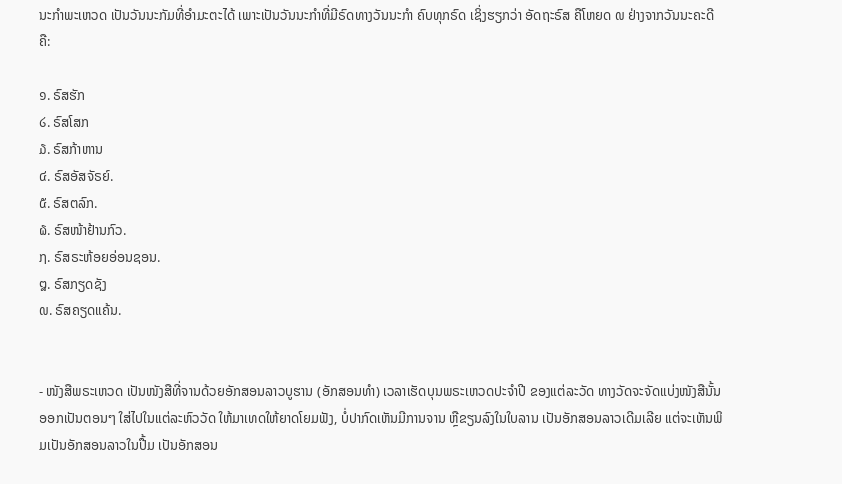ນະກຳພະເຫວດ ເປັນວັນນະກັມທີ່ອຳມະຕະໄດ້ ເພາະເປັນວັນນະກຳທີ່ມີຣົດທາງວັນນະກຳ ຄົບທຸກຣົດ ເຊິ່ງຮຽກວ່າ ອັດຖະຣົສ ຄືໂຫຍດ ໙ ຢ່າງຈາກວັນນະຄະດີ ຄື:

໑. ຣົສຮັກ
໒. ຣົສໂສກ
໓. ຣົສກ້າຫານ
໔. ຣົສອັສຈັຣຍ໌.
໕. ຣົສຕລົກ.
໖. ຣົສໜ້າຢ້ານກົວ.
໗. ຣົສຣະຫ້ອຍອ່ອນຊອນ.
໘. ຣົສກຽດຊັງ
໙. ຣົສຄຽດແຄ້ນ.


- ໜັງສືພຣະເຫວດ ເປັນໜັງສືທີ່ຈານດ້ວຍອັກສອນລາວບູຮານ (ອັກສອນທຳ) ເວລາເຮັດບຸນພຣະເຫວດປະຈຳປີ ຂອງແຕ່ລະວັດ ທາງວັດຈະຈັດແບ່ງໜັງສືນັ້ນອອກເປັນຕອນໆ ໃສ່ໄປໃນແຕ່ລະຫົວວັດ ໃຫ້ມາເທດໃຫ້ຍາດໂຍມຟັງ, ບໍ່ປາກົດເຫັນມີການຈານ ຫຼືຂຽນລົງໃນໃບລານ ເປັນອັກສອນລາວເດີມເລີຍ ແຕ່ຈະເຫັນພິມເປັນອັກສອນລາວໃນປື້ມ ເປັນອັກສອນ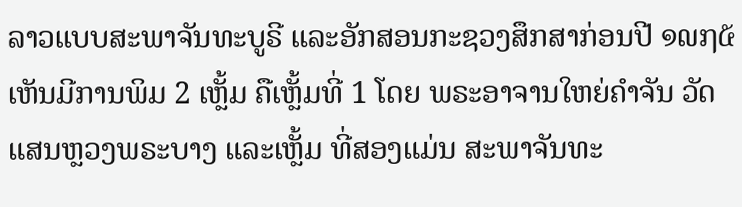ລາວແບບສະພາຈັນທະບູຣີ ແລະອັກສອນກະຊວງສຶກສາກ່ອນປີ ໑໙໗໕ ເຫັນມີການພິມ 2 ເຫຼັ້ມ ຄືເຫຼັ້ມທີ່ 1 ໂດຍ ພຣະອາຈານໃຫຍ່ຄໍາຈັນ ວັດແສນຫຼວງພຣະບາງ ແລະເຫຼັ້ມ ທີ່ສອງແມ່ນ ສະພາຈັນທະ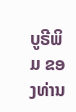ບູຣີພິມ ຂອງທ່ານ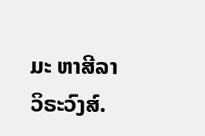ມະ ຫາສີລາ ວິຣະວົງສ໌.